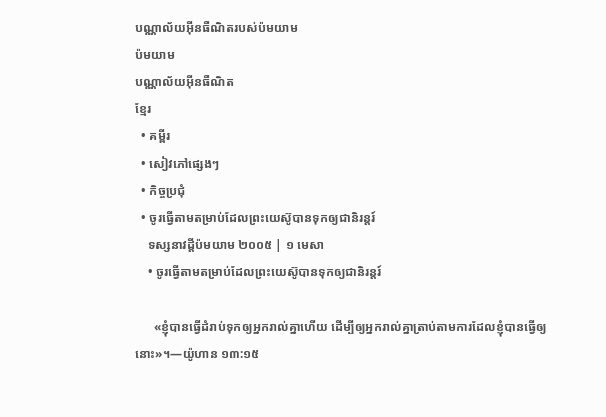បណ្ណាល័យអ៊ីនធឺណិតរបស់ប៉មយាម
ប៉មយាម
បណ្ណាល័យអ៊ីនធឺណិត
ខ្មែរ
  • គម្ពីរ
  • សៀវភៅផ្សេងៗ
  • កិច្ចប្រជុំ
  • ចូរធ្វើតាមតម្រាប់ដែលព្រះយេស៊ូបានទុកឲ្យជានិរន្ដរ៍
    ទស្សនាវដ្ដីប៉មយាម ២០០៥ | ១ មេសា
    • ចូរធ្វើតាមតម្រាប់ដែលព្រះយេស៊ូបានទុកឲ្យជានិរន្តរ៍

      «ខ្ញុំបានធ្វើដំរាប់ទុកឲ្យអ្នករាល់គ្នាហើយ ដើម្បីឲ្យអ្នករាល់គ្នាត្រាប់តាមការដែលខ្ញុំបានធ្វើឲ្យនោះ»។—យ៉ូហាន ១៣:១៥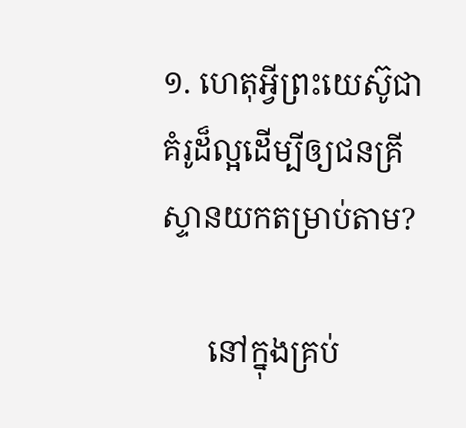១. ហេតុអ្វីព្រះយេស៊ូជាគំរូដ៏ល្អដើម្បីឲ្យជនគ្រីស្ទានយកតម្រាប់តាម?

      នៅក្នុងគ្រប់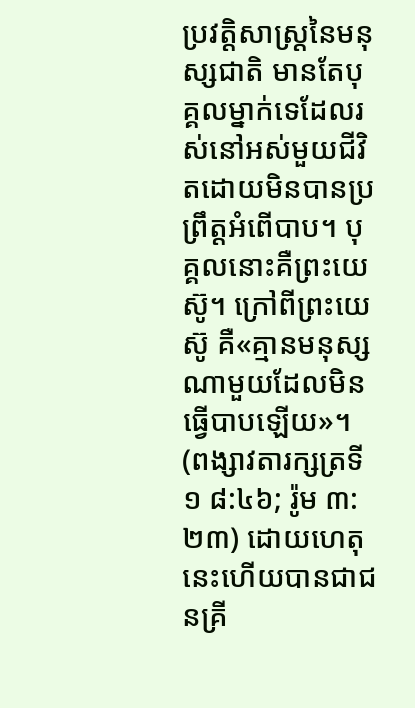ប្រវត្ដិសាស្ត្រនៃមនុស្សជាតិ មានតែបុគ្គលម្នាក់ទេដែលរស់នៅអស់មួយជីវិតដោយមិនបានប្រព្រឹត្តអំពើបាប។ បុគ្គលនោះគឺព្រះយេស៊ូ។ ក្រៅពីព្រះយេស៊ូ គឺ«គ្មានមនុស្សណាមួយដែលមិនធ្វើបាបឡើយ»។ (ពង្សាវតារក្សត្រទី១ ៨:៤៦; រ៉ូម ៣:២៣) ដោយហេតុនេះហើយបានជាជនគ្រី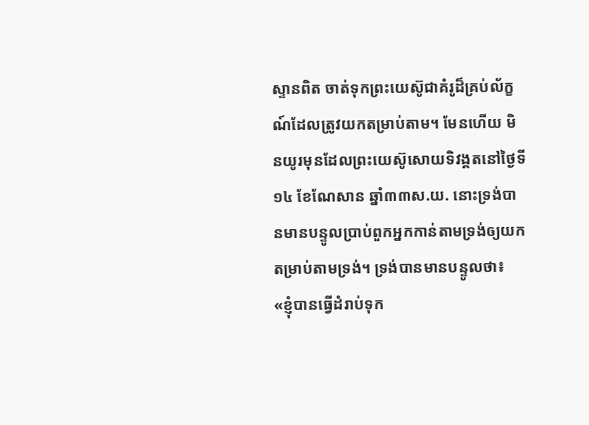ស្ទានពិត ចាត់ទុកព្រះយេស៊ូជាគំរូដ៏គ្រប់ល័ក្ខណ៍ដែលត្រូវយកតម្រាប់តាម។ មែនហើយ មិនយូរមុនដែលព្រះយេស៊ូសោយទិវង្គតនៅថ្ងៃទី១៤ ខែណែសាន ឆ្នាំ៣៣ស.យ. នោះទ្រង់បានមានបន្ទូលប្រាប់ពួកអ្នកកាន់តាមទ្រង់ឲ្យយកតម្រាប់តាមទ្រង់។ ទ្រង់បានមានបន្ទូលថា៖ «ខ្ញុំបានធ្វើដំរាប់ទុក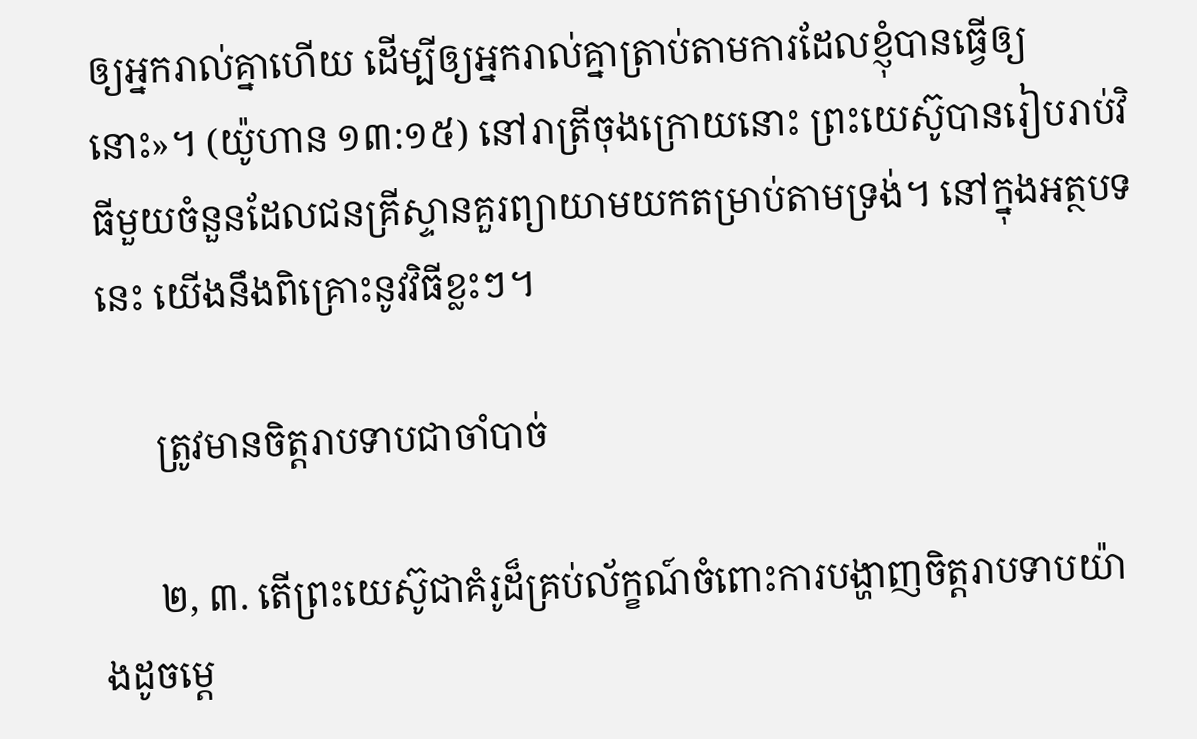ឲ្យអ្នករាល់គ្នាហើយ ដើម្បីឲ្យអ្នករាល់គ្នាត្រាប់តាមការដែលខ្ញុំបានធ្វើឲ្យនោះ»។ (យ៉ូហាន ១៣:១៥) នៅរាត្រីចុងក្រោយនោះ ព្រះយេស៊ូបានរៀបរាប់វិធីមួយចំនួនដែលជនគ្រីស្ទានគួរព្យាយាមយកតម្រាប់តាមទ្រង់។ នៅក្នុងអត្ថបទនេះ យើងនឹងពិគ្រោះនូវវិធីខ្លះៗ។

      ត្រូវមានចិត្តរាបទាបជាចាំបាច់

      ២, ៣. តើព្រះយេស៊ូជាគំរូដ៏គ្រប់ល័ក្ខណ៍ចំពោះការបង្ហាញចិត្តរាបទាបយ៉ាងដូចម្ដេ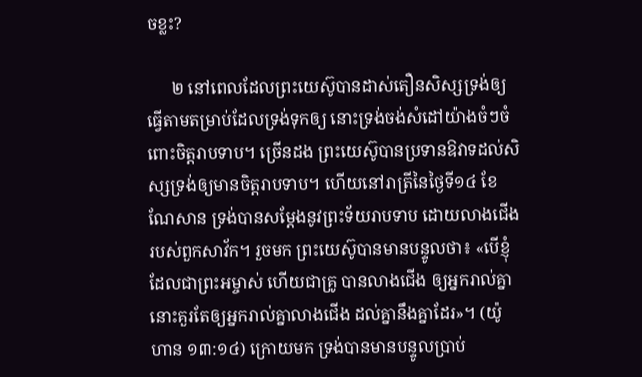ចខ្លះ?

      ២ នៅពេលដែលព្រះយេស៊ូបានដាស់តឿនសិស្សទ្រង់ឲ្យធ្វើតាមតម្រាប់ដែលទ្រង់ទុកឲ្យ នោះទ្រង់ចង់សំដៅយ៉ាងចំៗចំពោះចិត្តរាបទាប។ ច្រើនដង ព្រះយេស៊ូបានប្រទានឱវាទដល់សិស្សទ្រង់ឲ្យមានចិត្តរាបទាប។ ហើយនៅរាត្រីនៃថ្ងៃទី១៤ ខែណែសាន ទ្រង់បានសម្ដែងនូវព្រះទ័យរាបទាប ដោយលាងជើងរបស់ពួកសាវ័ក។ រួចមក ព្រះយេស៊ូបានមានបន្ទូលថា៖ «បើខ្ញុំ ដែលជាព្រះអម្ចាស់ ហើយជាគ្រូ បានលាងជើង ឲ្យអ្នករាល់គ្នា នោះគួរតែឲ្យអ្នករាល់គ្នាលាងជើង ដល់គ្នានឹងគ្នាដែរ»។ (យ៉ូហាន ១៣:១៤) ក្រោយមក ទ្រង់បានមានបន្ទូលប្រាប់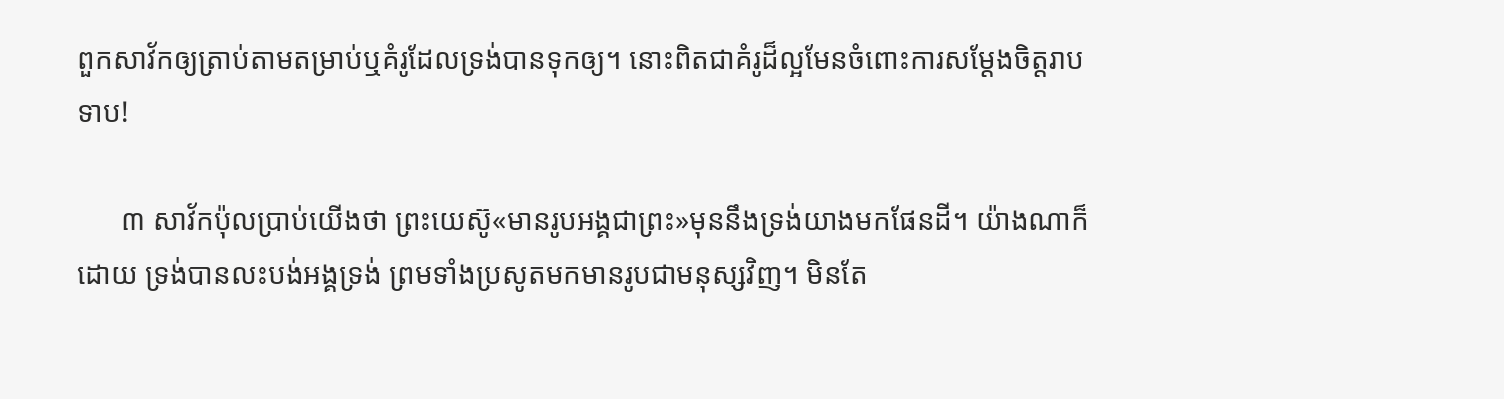ពួកសាវ័កឲ្យត្រាប់តាមតម្រាប់ឬគំរូដែលទ្រង់បានទុកឲ្យ។ នោះពិតជាគំរូដ៏ល្អមែនចំពោះការសម្ដែងចិត្តរាបទាប!

      ៣ សាវ័កប៉ុលប្រាប់យើងថា ព្រះយេស៊ូ«មានរូបអង្គជាព្រះ»មុននឹងទ្រង់យាងមកផែនដី។ យ៉ាងណាក៏ដោយ ទ្រង់បានលះបង់អង្គទ្រង់ ព្រមទាំងប្រសូតមកមានរូបជាមនុស្សវិញ។ មិនតែ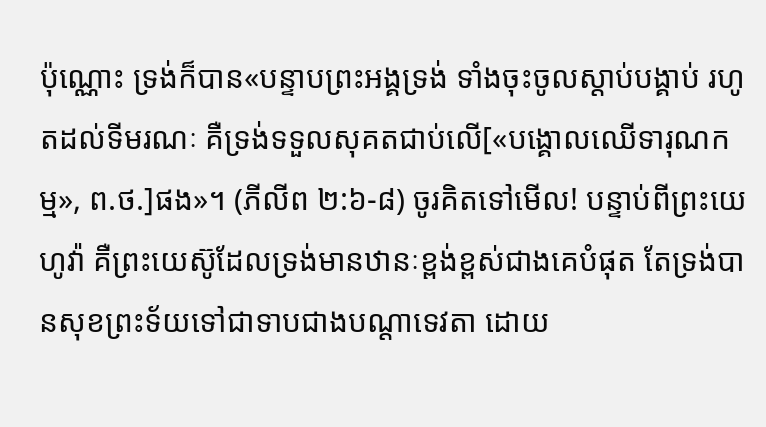ប៉ុណ្ណោះ ទ្រង់ក៏បាន«បន្ទាបព្រះអង្គទ្រង់ ទាំងចុះចូលស្ដាប់បង្គាប់ រហូតដល់ទីមរណៈ គឺទ្រង់ទទួលសុគតជាប់លើ[«បង្គោលឈើទារុណកម្ម», ព.ថ.]ផង»។ (ភីលីព ២:៦-៨) ចូរគិតទៅមើល! បន្ទាប់ពីព្រះយេហូវ៉ា គឺព្រះយេស៊ូដែលទ្រង់មានឋានៈខ្ពង់ខ្ពស់ជាងគេបំផុត តែទ្រង់បានសុខព្រះទ័យទៅជាទាបជាងបណ្ដាទេវតា ដោយ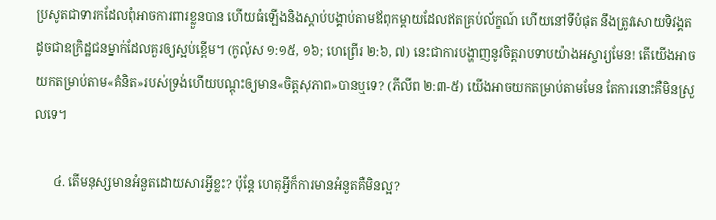ប្រសូតជាទារកដែលពុំអាចការពារខ្លួនបាន ហើយធំឡើងនិងស្ដាប់បង្គាប់តាមឪពុកម្ដាយដែលឥតគ្រប់ល័ក្ខណ៍ ហើយនៅទីបំផុត នឹងត្រូវសោយទិវង្គតដូចជាឧក្រិដ្ឋជនម្នាក់ដែលគួរឲ្យស្អប់ខ្ពើម។ (កូល៉ុស ១:១៥, ១៦; ហេព្រើរ ២:៦, ៧) នេះជាការបង្ហាញនូវចិត្តរាបទាបយ៉ាងអស្ចារ្យមែន! តើយើងអាចយកតម្រាប់តាម«គំនិត»របស់ទ្រង់ហើយបណ្ដុះឲ្យមាន«ចិត្តសុភាព»បានឬទេ? (ភីលីព ២:៣-៥) យើងអាចយកតម្រាប់តាមមែន តែការនោះគឺមិនស្រួលទេ។

      ៤. តើមនុស្សមានអំនួតដោយសារអ្វីខ្លះ? ប៉ុន្តែ ហេតុអ្វីក៏ការមានអំនួតគឺមិនល្អ?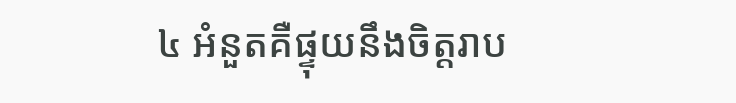៤ អំនួតគឺផ្ទុយនឹងចិត្តរាប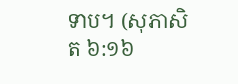ទាប។ (សុភាសិត ៦:១៦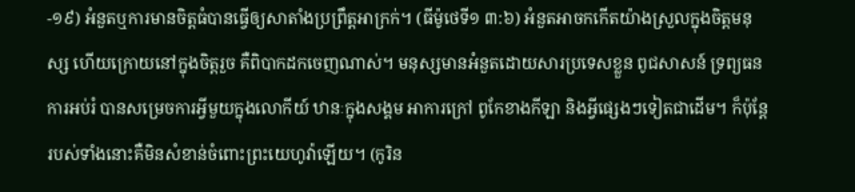-១៩) អំនួតឬការមានចិត្តធំបានធ្វើឲ្យសាតាំងប្រព្រឹត្តអាក្រក់។ (ធីម៉ូថេទី១ ៣:៦) អំនួតអាចកកើតយ៉ាងស្រួលក្នុងចិត្តមនុស្ស ហើយក្រោយនៅក្នុងចិត្តរួច គឺពិបាកដកចេញណាស់។ មនុស្សមានអំនួតដោយសារប្រទេសខ្លួន ពូជសាសន៍ ទ្រព្យធន ការអប់រំ បានសម្រេចការអ្វីមួយក្នុងលោកីយ៍ ឋានៈក្នុងសង្គម អាការក្រៅ ពូកែខាងកីឡា និងអ្វីផ្សេងៗទៀតជាដើម។ ក៏ប៉ុន្តែ របស់ទាំងនោះគឺមិនសំខាន់ចំពោះព្រះយេហូវ៉ាឡើយ។ (កូរិន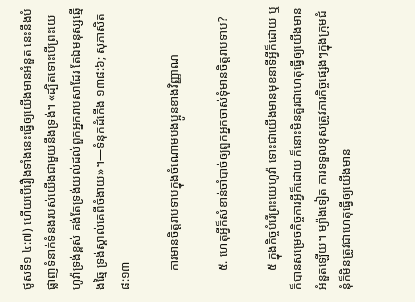ថូសទី១ ៤:៧) ហើយបើរឿងទាំងនេះធ្វើឲ្យយើងមានអំនួត នេះនឹងបំផ្លាញទំនាក់ទំនងរបស់យើងជាមួយនឹងទ្រង់។ «ដ្បិតទោះបើព្រះយេហូវ៉ាទ្រង់ខ្ពស់ គង់តែទ្រង់យល់ដល់ពួកអ្នករាបសាដែរ តែឯមនុស្សឆ្មើងឆ្មៃ ទ្រង់ស្គាល់គេពីចំងាយ»។—ទំនុកដំកើង ១៣៨:៦; សុភាសិត ៨:១៣

      ការមានចិត្តរាបទាបក្នុងចំណោមបងប្អូនខាងវិញ្ញាណ

      ៥. ហេតុអ្វីក៏សំខាន់ចាំបាច់ឲ្យពួកអ្នកចាស់ទុំមានចិត្តរាបទាប?

      ៥ ក្នុងកិច្ចបំរើព្រះយេហូវ៉ា ទោះជាយើងមានមុខនាទីអ្វីក៏ដោយ ឬក៏បានសម្រេចកិច្ចការអ្វីក៏ដោយ ក៏នោះមិនគួរជាហេតុធ្វើឲ្យយើងមានអំនួតឡើយ។ ម្យ៉ាងទៀត ការទទួលខុសត្រូវភារកិច្ចផ្សេងៗក្នុងក្រុមជំនុំក៏មិនត្រូវជាហេតុធ្វើឲ្យយើងមាន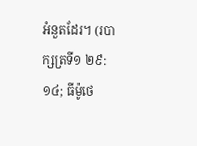អំនួតដែរ។ (របាក្សត្រទី១ ២៩:១៤; ធីម៉ូថេ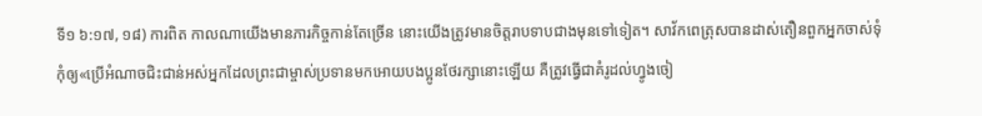ទី១ ៦:១៧, ១៨) ការពិត កាលណាយើងមានភារកិច្ចកាន់តែច្រើន នោះយើងត្រូវមានចិត្តរាបទាបជាងមុនទៅទៀត។ សាវ័កពេត្រុសបានដាស់តឿនពួកអ្នកចាស់ទុំ កុំឲ្យ«ប្រើអំណាចជិះជាន់អស់អ្នកដែលព្រះជាម្ចាស់ប្រទានមកអោយបងប្អូនថែរក្សានោះឡើយ គឺត្រូវធ្វើជាគំរូដល់ហ្វូងចៀ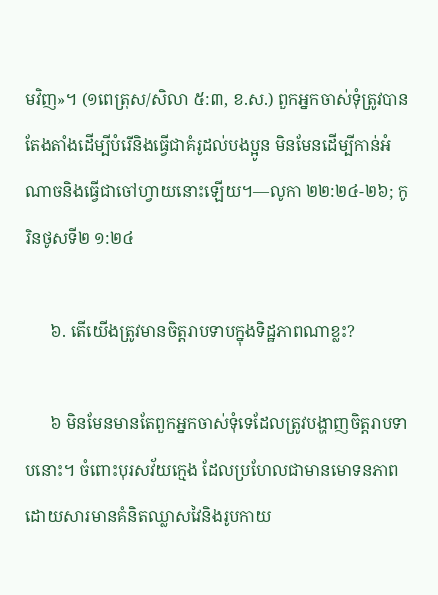មវិញ»។ (១ពេត្រុស/សិលា ៥:៣, ខ.ស.) ពួកអ្នកចាស់ទុំត្រូវបានតែងតាំងដើម្បីបំរើនិងធ្វើជាគំរូដល់បងប្អូន មិនមែនដើម្បីកាន់អំណាចនិងធ្វើជាចៅហ្វាយនោះឡើយ។—លូកា ២២:២៤-២៦; កូរិនថូសទី២ ១:២៤

      ៦. តើយើងត្រូវមានចិត្តរាបទាបក្នុងទិដ្ឋភាពណាខ្លះ?

      ៦ មិនមែនមានតែពួកអ្នកចាស់ទុំទេដែលត្រូវបង្ហាញចិត្តរាបទាបនោះ។ ចំពោះបុរសវ័យក្មេង ដែលប្រហែលជាមានមោទនភាពដោយសារមានគំនិតឈ្លាសវៃនិងរូបកាយ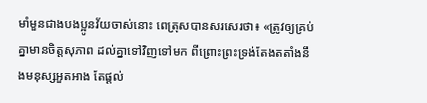មាំមួនជាងបងប្អូនវ័យចាស់នោះ ពេត្រុសបានសរសេរថា៖ «ត្រូវឲ្យគ្រប់គ្នាមានចិត្តសុភាព ដល់គ្នាទៅវិញទៅមក ពីព្រោះព្រះទ្រង់តែងតតាំងនឹងមនុស្សអួតអាង តែផ្ដល់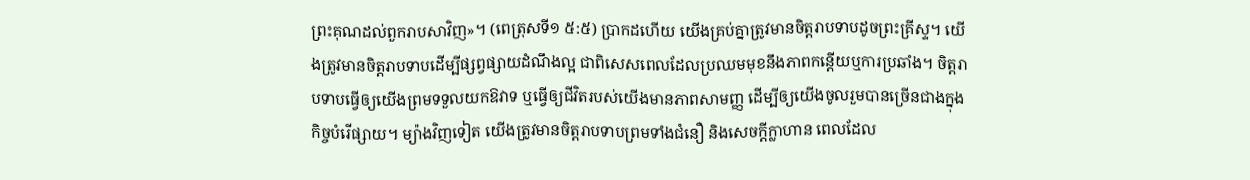ព្រះគុណដល់ពួករាបសាវិញ»។ (ពេត្រុសទី១ ៥:៥) ប្រាកដហើយ យើងគ្រប់គ្នាត្រូវមានចិត្តរាបទាបដូចព្រះគ្រីស្ទ។ យើងត្រូវមានចិត្តរាបទាបដើម្បីផ្សព្វផ្សាយដំណឹងល្អ ជាពិសេសពេលដែលប្រឈមមុខនឹងភាពកន្តើយឬការប្រឆាំង។ ចិត្តរាបទាបធ្វើឲ្យយើងព្រមទទួលយកឱវាទ ឬធ្វើឲ្យជីវិតរបស់យើងមានភាពសាមញ្ញ ដើម្បីឲ្យយើងចូលរួមបានច្រើនជាងក្នុងកិច្ចបំរើផ្សាយ។ ម្យ៉ាងវិញទៀត យើងត្រូវមានចិត្តរាបទាបព្រមទាំងជំនឿ និងសេចក្ដីក្លាហាន ពេលដែល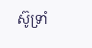ស៊ូទ្រាំ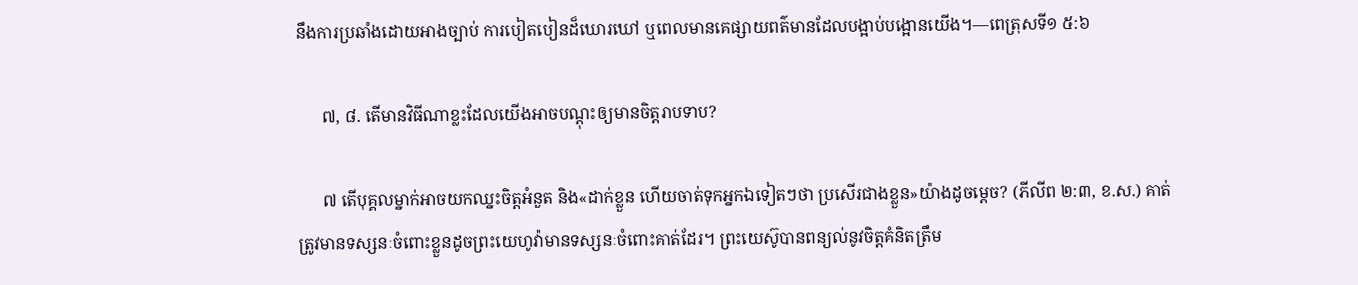នឹងការប្រឆាំងដោយអាងច្បាប់ ការបៀតបៀនដ៏ឃោរឃៅ ឬពេលមានគេផ្សាយពត៌មានដែលបង្អាប់បង្អោនយើង។—ពេត្រុសទី១ ៥:៦

      ៧, ៨. តើមានវិធីណាខ្លះដែលយើងអាចបណ្ដុះឲ្យមានចិត្តរាបទាប?

      ៧ តើបុគ្គលម្នាក់អាចយកឈ្នះចិត្តអំនួត និង«ដាក់ខ្លួន ហើយចាត់ទុកអ្នកឯទៀតៗថា ប្រសើរជាងខ្លួន»យ៉ាងដូចម្ដេច? (ភីលីព ២:៣, ខ.ស.) គាត់ត្រូវមានទស្សនៈចំពោះខ្លួនដូចព្រះយេហូវ៉ាមានទស្សនៈចំពោះគាត់ដែរ។ ព្រះយេស៊ូបានពន្យល់នូវចិត្តគំនិតត្រឹម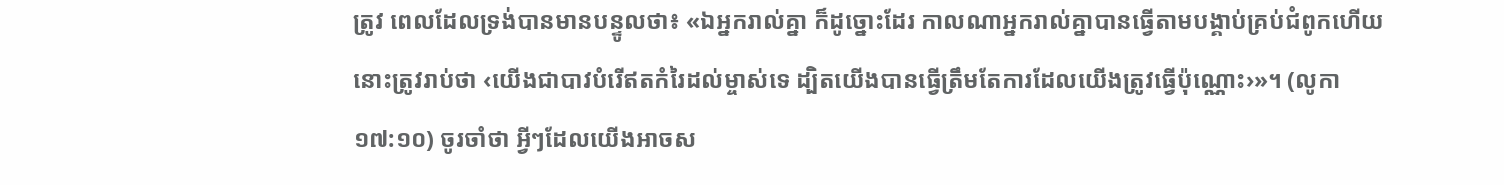ត្រូវ ពេលដែលទ្រង់បានមានបន្ទូលថា៖ «ឯអ្នករាល់គ្នា ក៏ដូច្នោះដែរ កាលណាអ្នករាល់គ្នាបានធ្វើតាមបង្គាប់គ្រប់ជំពូកហើយ នោះត្រូវរាប់ថា ‹យើងជាបាវបំរើឥតកំរៃដល់ម្ចាស់ទេ ដ្បិតយើងបានធ្វើត្រឹមតែការដែលយើងត្រូវធ្វើប៉ុណ្ណោះ›»។ (លូកា ១៧:១០) ចូរចាំថា អ្វីៗដែលយើងអាចស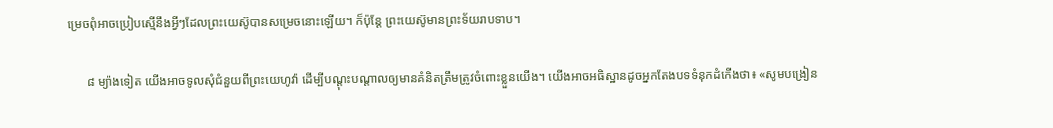ម្រេចពុំអាចប្រៀបស្មើនឹងអ្វីៗដែលព្រះយេស៊ូបានសម្រេចនោះឡើយ។ ក៏ប៉ុន្តែ ព្រះយេស៊ូមានព្រះទ័យរាបទាប។

      ៨ ម្យ៉ាងទៀត យើងអាចទូលសុំជំនួយពីព្រះយេហូវ៉ា ដើម្បីបណ្ដុះបណ្ដាលឲ្យមានគំនិតត្រឹមត្រូវចំពោះខ្លួនយើង។ យើងអាចអធិស្ឋានដូចអ្នកតែងបទទំនុកដំកើងថា៖ «សូមបង្រៀន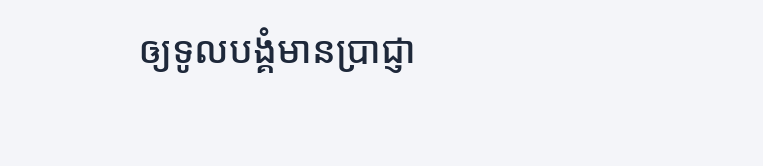ឲ្យទូលបង្គំមានប្រាជ្ញា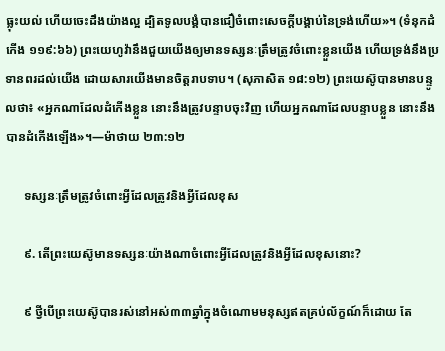ធ្លុះយល់ ហើយចេះដឹងយ៉ាងល្អ ដ្បិតទូលបង្គំបានជឿចំពោះសេចក្ដីបង្គាប់នៃទ្រង់ហើយ»។ (ទំនុកដំកើង ១១៩:៦៦) ព្រះយេហូវ៉ានឹងជួយយើងឲ្យមានទស្សនៈត្រឹមត្រូវចំពោះខ្លួនយើង ហើយទ្រង់នឹងប្រទានពរដល់យើង ដោយសារយើងមានចិត្តរាបទាប។ (សុភាសិត ១៨:១២) ព្រះយេស៊ូបានមានបន្ទូលថា៖ «អ្នកណាដែលដំកើងខ្លួន នោះនឹងត្រូវបន្ទាបចុះវិញ ហើយអ្នកណាដែលបន្ទាបខ្លួន នោះនឹងបានដំកើងឡើង»។—ម៉ាថាយ ២៣:១២

      ទស្សនៈត្រឹមត្រូវចំពោះអ្វីដែលត្រូវនិងអ្វីដែលខុស

      ៩. តើព្រះយេស៊ូមានទស្សនៈយ៉ាងណាចំពោះអ្វីដែលត្រូវនិងអ្វីដែលខុសនោះ?

      ៩ ថ្វីបើព្រះយេស៊ូបានរស់នៅអស់៣៣ឆ្នាំក្នុងចំណោមមនុស្សឥតគ្រប់ល័ក្ខណ៍ក៏ដោយ តែ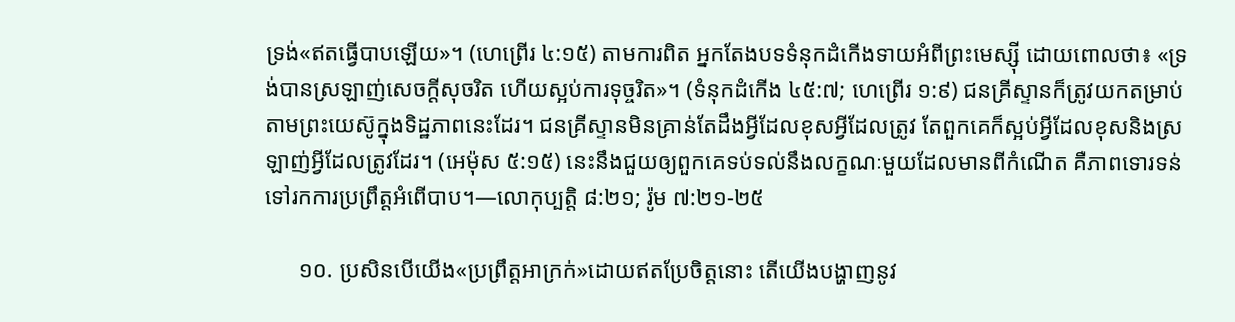ទ្រង់«ឥតធ្វើបាបឡើយ»។ (ហេព្រើរ ៤:១៥) តាមការពិត អ្នកតែងបទទំនុកដំកើងទាយអំពីព្រះមេស្ស៊ី ដោយពោលថា៖ «ទ្រង់បានស្រឡាញ់សេចក្ដីសុចរិត ហើយស្អប់ការទុច្ចរិត»។ (ទំនុកដំកើង ៤៥:៧; ហេព្រើរ ១:៩) ជនគ្រីស្ទានក៏ត្រូវយកតម្រាប់តាមព្រះយេស៊ូក្នុងទិដ្ឋភាពនេះដែរ។ ជនគ្រីស្ទានមិនគ្រាន់តែដឹងអ្វីដែលខុសអ្វីដែលត្រូវ តែពួកគេក៏ស្អប់អ្វីដែលខុសនិងស្រឡាញ់អ្វីដែលត្រូវដែរ។ (អេម៉ុស ៥:១៥) នេះនឹងជួយឲ្យពួកគេទប់ទល់នឹងលក្ខណៈមួយដែលមានពីកំណើត គឺភាពទោរទន់ទៅរកការប្រព្រឹត្តអំពើបាប។—លោកុប្បត្តិ ៨:២១; រ៉ូម ៧:២១-២៥

      ១០. ប្រសិនបើយើង«ប្រព្រឹត្តអាក្រក់»ដោយឥតប្រែចិត្តនោះ តើយើងបង្ហាញនូវ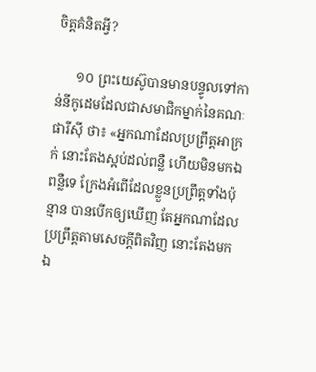ចិត្តគំនិតអ្វី?

      ១០ ព្រះយេស៊ូបានមានបន្ទូលទៅកាន់នីកូដេមដែលជាសមាជិកម្នាក់នៃគណៈផារីស៊ី ថា៖ «អ្នកណាដែលប្រព្រឹត្តអាក្រក់ នោះតែងស្អប់ដល់ពន្លឺ ហើយមិនមកឯពន្លឺទេ ក្រែងអំពើដែលខ្លួនប្រព្រឹត្តទាំងប៉ុន្មាន បានបើកឲ្យឃើញ តែអ្នកណាដែលប្រព្រឹត្តតាមសេចក្ដីពិតវិញ នោះតែងមកឯ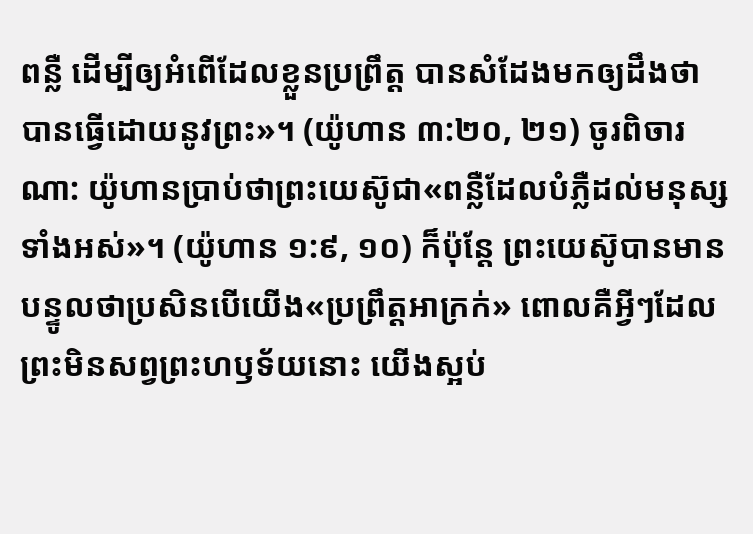ពន្លឺ ដើម្បីឲ្យអំពើដែលខ្លួនប្រព្រឹត្ត បានសំដែងមកឲ្យដឹងថា បានធ្វើដោយនូវព្រះ»។ (យ៉ូហាន ៣:២០, ២១) ចូរពិចារណា: យ៉ូហានប្រាប់ថាព្រះយេស៊ូជា«ពន្លឺដែលបំភ្លឺដល់មនុស្សទាំងអស់»។ (យ៉ូហាន ១:៩, ១០) ក៏ប៉ុន្តែ ព្រះយេស៊ូបានមានបន្ទូលថាប្រសិនបើយើង«ប្រព្រឹត្តអាក្រក់» ពោលគឺអ្វីៗដែលព្រះមិនសព្វព្រះហឫទ័យនោះ យើងស្អប់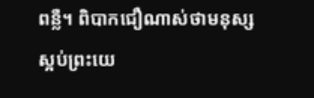ពន្លឺ។ ពិបាកជឿណាស់ថាមនុស្សស្អប់ព្រះយេ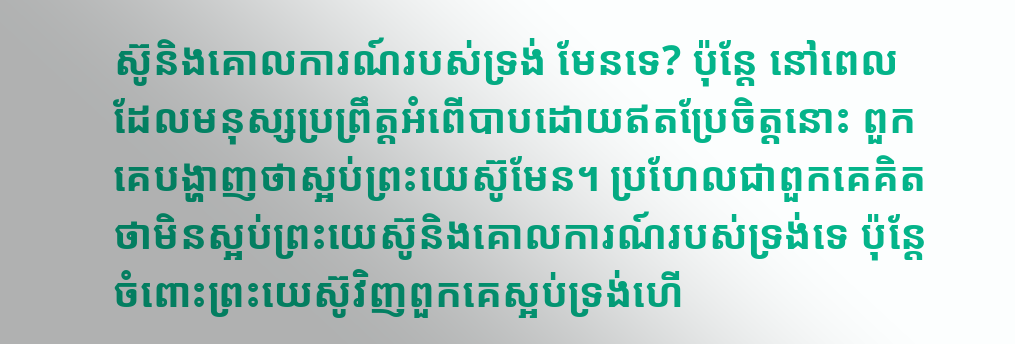ស៊ូនិងគោលការណ៍របស់ទ្រង់ មែនទេ? ប៉ុន្តែ នៅពេលដែលមនុស្សប្រព្រឹត្តអំពើបាបដោយឥតប្រែចិត្តនោះ ពួកគេបង្ហាញថាស្អប់ព្រះយេស៊ូមែន។ ប្រហែលជាពួកគេគិតថាមិនស្អប់ព្រះយេស៊ូនិងគោលការណ៍របស់ទ្រង់ទេ ប៉ុន្តែ ចំពោះព្រះយេស៊ូវិញពួកគេស្អប់ទ្រង់ហើ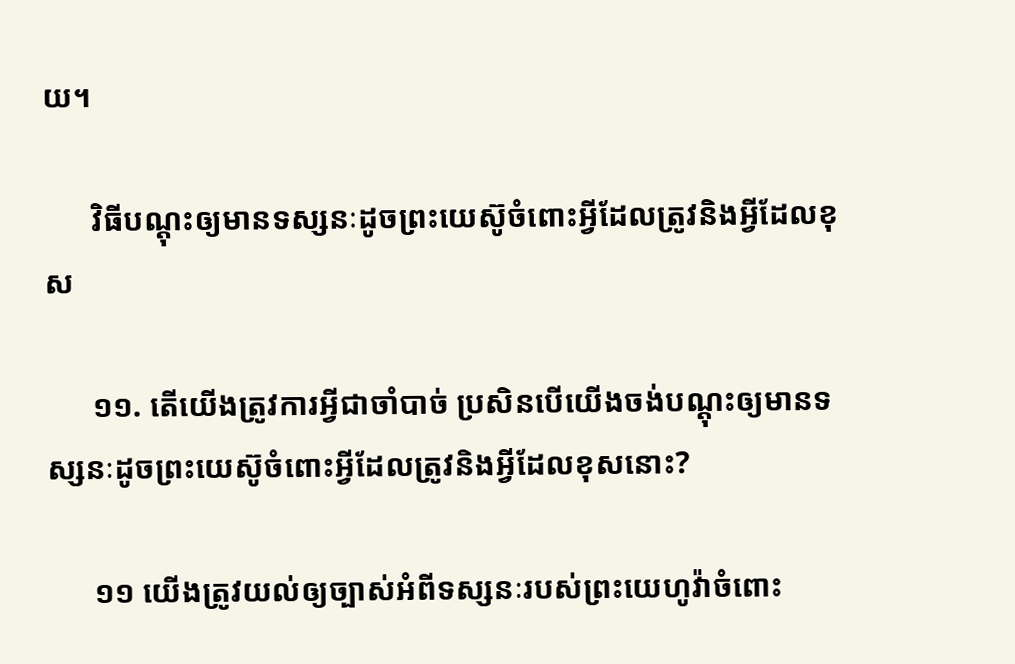យ។

      វិធីបណ្ដុះឲ្យមានទស្សនៈដូចព្រះយេស៊ូចំពោះអ្វីដែលត្រូវនិងអ្វីដែលខុស

      ១១. តើយើងត្រូវការអ្វីជាចាំបាច់ ប្រសិនបើយើងចង់បណ្ដុះឲ្យមានទស្សនៈដូចព្រះយេស៊ូចំពោះអ្វីដែលត្រូវនិងអ្វីដែលខុសនោះ?

      ១១ យើងត្រូវយល់ឲ្យច្បាស់អំពីទស្សនៈរបស់ព្រះយេហូវ៉ាចំពោះ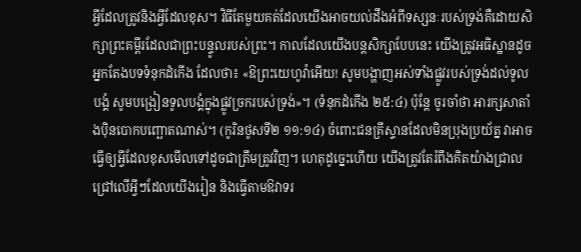អ្វីដែលត្រូវនិងអ្វីដែលខុស។ វិធីតែមួយគត់ដែលយើងអាចយល់ដឹងអំពីទស្សនៈរបស់ទ្រង់គឺដោយសិក្សាព្រះគម្ពីរដែលជាព្រះបន្ទូលរបស់ព្រះ។ កាលដែលយើងបន្តសិក្សាបែបនេះ យើងត្រូវអធិស្ឋានដូចអ្នកតែងបទទំនុកដំកើង ដែលថា៖ «ឱព្រះយេហូវ៉ាអើយ! សូមបង្ហាញអស់ទាំងផ្លូវរបស់ទ្រង់ដល់ទូលបង្គំ សូមបង្រៀនទូលបង្គំក្នុងផ្លូវច្រករបស់ទ្រង់»។ (ទំនុកដំកើង ២៥:៤) ប៉ុន្តែ ចូរចាំថា អារក្សសាតាំងប៉ិនបោកបញ្ឆោតណាស់។ (កូរិនថូសទី២ ១១:១៤) ចំពោះជនគ្រីស្ទានដែលមិនប្រុងប្រយ័ត្ន វាអាចធ្វើឲ្យអ្វីដែលខុសមើលទៅដូចជាត្រឹមត្រូវវិញ។ ហេតុដូច្នេះហើយ យើងត្រូវតែរំពឹងគិតយ៉ាងជ្រាលជ្រៅលើអ្វីៗដែលយើងរៀន និងធ្វើតាមឱវាទរ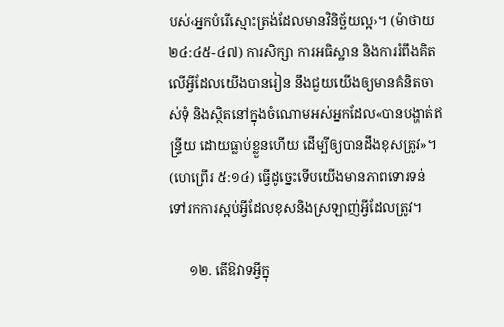បស់‹អ្នកបំរើស្មោះត្រង់ដែលមានវិនិច្ឆ័យល្អ›។ (ម៉ាថាយ ២៤:៤៥-៤៧) ការសិក្សា ការអធិស្ឋាន និងការរំពឹងគិតលើអ្វីដែលយើងបានរៀន នឹងជួយយើងឲ្យមានគំនិតចាស់ទុំ និងស្ថិតនៅក្នុងចំណោមអស់អ្នកដែល«បានបង្ហាត់ឥន្ទ្រីយ ដោយធ្លាប់ខ្លួនហើយ ដើម្បីឲ្យបានដឹងខុសត្រូវ»។ (ហេព្រើរ ៥:១៤) ធ្វើដូច្នេះទើបយើងមានភាពទោរទន់ទៅរកការស្អប់អ្វីដែលខុសនិងស្រឡាញ់អ្វីដែលត្រូវ។

      ១២. តើឱវាទអ្វីក្នុ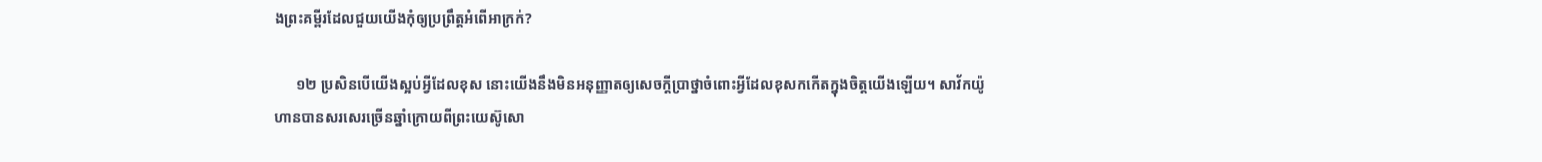ងព្រះគម្ពីរដែលជួយយើងកុំឲ្យប្រព្រឹត្តអំពើអាក្រក់?

      ១២ ប្រសិនបើយើងស្អប់អ្វីដែលខុស នោះយើងនឹងមិនអនុញ្ញាតឲ្យសេចក្ដីប្រាថ្នាចំពោះអ្វីដែលខុសកកើតក្នុងចិត្តយើងឡើយ។ សាវ័កយ៉ូហានបានសរសេរច្រើនឆ្នាំក្រោយពីព្រះយេស៊ូសោ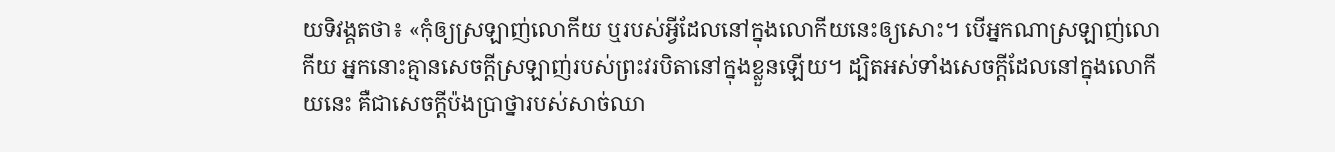យទិវង្គតថា៖ «កុំឲ្យស្រឡាញ់លោកីយ ឬរបស់អ្វីដែលនៅក្នុងលោកីយនេះឲ្យសោះ។ បើអ្នកណាស្រឡាញ់លោកីយ អ្នកនោះគ្មានសេចក្ដីស្រឡាញ់របស់ព្រះវរបិតានៅក្នុងខ្លួនឡើយ។ ដ្បិតអស់ទាំងសេចក្ដីដែលនៅក្នុងលោកីយនេះ គឺជាសេចក្ដីប៉ងប្រាថ្នារបស់សាច់ឈា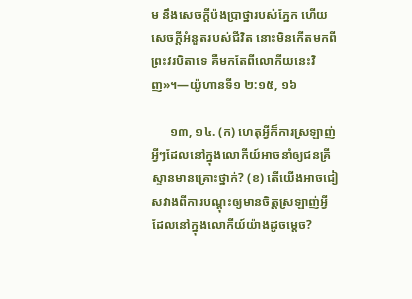ម នឹងសេចក្ដីប៉ងប្រាថ្នារបស់ភ្នែក ហើយសេចក្ដីអំនួតរបស់ជីវិត នោះមិនកើតមកពីព្រះវរបិតាទេ គឺមកតែពីលោកីយនេះវិញ»។—យ៉ូហានទី១ ២:១៥, ១៦

      ១៣, ១៤. (ក) ហេតុអ្វីក៏ការស្រឡាញ់អ្វីៗដែលនៅក្នុងលោកីយ៍អាចនាំឲ្យជនគ្រីស្ទានមានគ្រោះថ្នាក់? (ខ) តើយើងអាចជៀសវាងពីការបណ្ដុះឲ្យមានចិត្តស្រឡាញ់អ្វីដែលនៅក្នុងលោកីយ៍យ៉ាងដូចម្ដេច?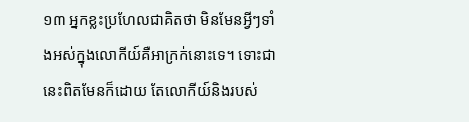១៣ អ្នកខ្លះប្រហែលជាគិតថា មិនមែនអ្វីៗទាំងអស់ក្នុងលោកីយ៍គឺអាក្រក់នោះទេ។ ទោះជានេះពិតមែនក៏ដោយ តែលោកីយ៍និងរបស់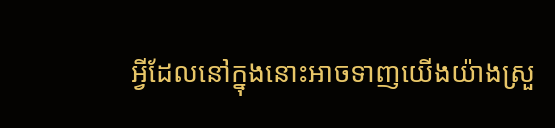អ្វីដែលនៅក្នុងនោះអាចទាញយើងយ៉ាងស្រួ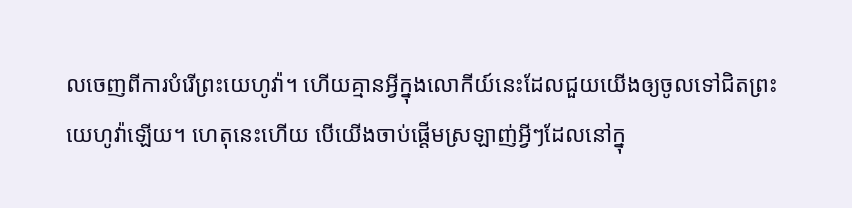លចេញពីការបំរើព្រះយេហូវ៉ា។ ហើយគ្មានអ្វីក្នុងលោកីយ៍នេះដែលជួយយើងឲ្យចូលទៅជិតព្រះយេហូវ៉ាឡើយ។ ហេតុនេះហើយ បើយើងចាប់ផ្ដើមស្រឡាញ់អ្វីៗដែលនៅក្នុ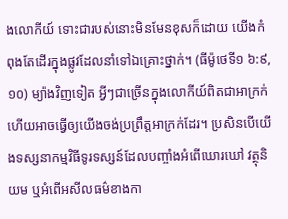ងលោកីយ៍ ទោះជារបស់នោះមិនមែនខុសក៏ដោយ យើងកំពុងតែដើរក្នុងផ្លូវដែលនាំទៅឯគ្រោះថ្នាក់។ (ធីម៉ូថេទី១ ៦:៩, ១០) ម្យ៉ាងវិញទៀត អ្វីៗជាច្រើនក្នុងលោកីយ៍ពិតជាអាក្រក់ហើយអាចធ្វើឲ្យយើងចង់ប្រព្រឹត្តអាក្រក់ដែរ។ ប្រសិនបើយើងទស្សនាកម្មវិធីទូរទស្សន៍ដែលបញ្ចាំងអំពើឃោរឃៅ វត្ថុនិយម ឬអំពើអសីលធម៌ខាងកា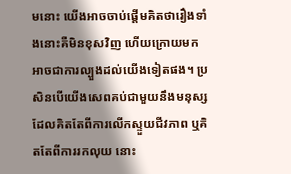មនោះ យើងអាចចាប់ផ្ដើមគិតថារឿងទាំងនោះគឺមិនខុសវិញ ហើយក្រោយមកអាចជាការល្បួងដល់យើងទៀតផង។ ប្រសិនបើយើងសេពគប់ជាមួយនឹងមនុស្សដែលគិតតែពីការលើកស្ទួយជីវភាព ឬគិតតែពីការរកលុយ នោះ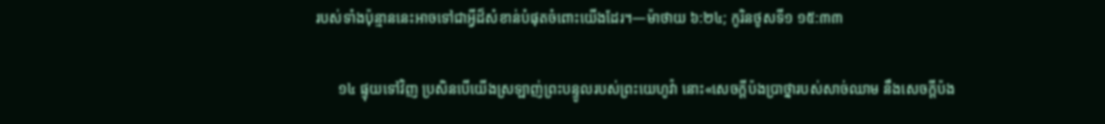របស់ទាំងប៉ុន្មាននេះអាចទៅជាអ្វីដ៏សំខាន់បំផុតចំពោះយើងដែរ។—ម៉ាថាយ ៦:២៤; កូរិនថូសទី១ ១៥:៣៣

      ១៤ ផ្ទុយទៅវិញ ប្រសិនបើយើងស្រឡាញ់ព្រះបន្ទូលរបស់ព្រះយេហូវ៉ា នោះ«សេចក្ដីប៉ងប្រាថ្នារបស់សាច់ឈាម នឹងសេចក្ដីប៉ង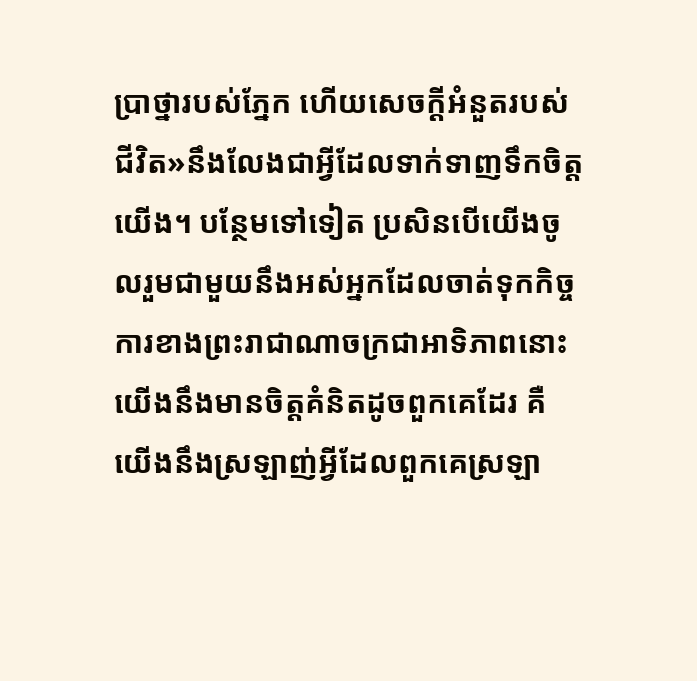ប្រាថ្នារបស់ភ្នែក ហើយសេចក្ដីអំនួតរបស់ជីវិត»នឹងលែងជាអ្វីដែលទាក់ទាញទឹកចិត្តយើង។ បន្ថែមទៅទៀត ប្រសិនបើយើងចូលរួមជាមួយនឹងអស់អ្នកដែលចាត់ទុកកិច្ចការខាងព្រះរាជាណាចក្រជាអាទិភាពនោះ យើងនឹងមានចិត្តគំនិតដូចពួកគេដែរ គឺយើងនឹងស្រឡាញ់អ្វីដែលពួកគេស្រឡា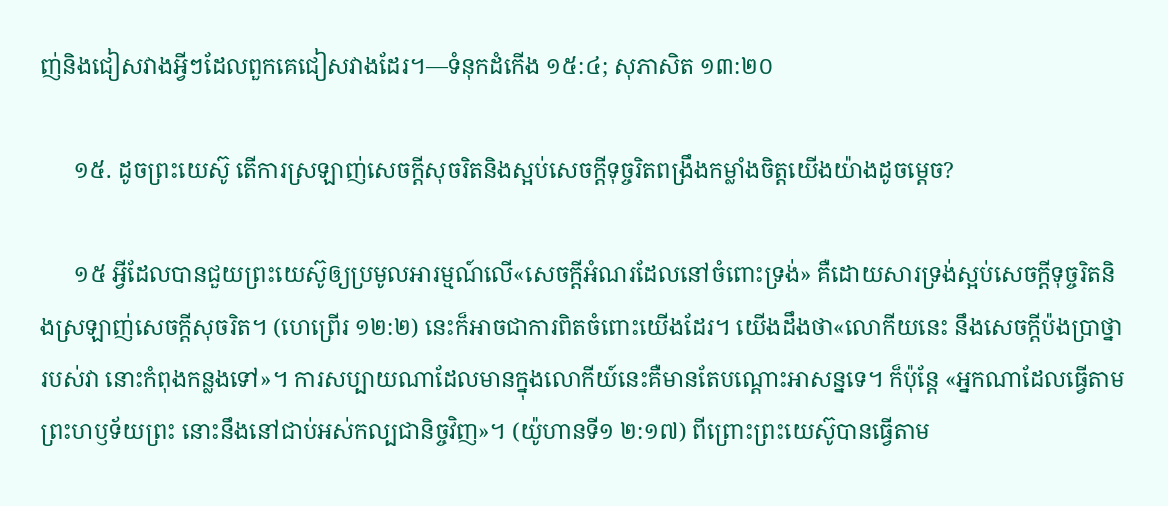ញ់និងជៀសវាងអ្វីៗដែលពួកគេជៀសវាងដែរ។—ទំនុកដំកើង ១៥:៤; សុភាសិត ១៣:២០

      ១៥. ដូចព្រះយេស៊ូ តើការស្រឡាញ់សេចក្ដីសុចរិតនិងស្អប់សេចក្ដីទុច្ចរិតពង្រឹងកម្លាំងចិត្តយើងយ៉ាងដូចម្ដេច?

      ១៥ អ្វីដែលបានជួយព្រះយេស៊ូឲ្យប្រមូលអារម្មណ៍លើ«សេចក្ដីអំណរដែលនៅចំពោះទ្រង់» គឺដោយសារទ្រង់ស្អប់សេចក្ដីទុច្ចរិតនិងស្រឡាញ់សេចក្ដីសុចរិត។ (ហេព្រើរ ១២:២) នេះក៏អាចជាការពិតចំពោះយើងដែរ។ យើងដឹងថា«លោកីយនេះ នឹងសេចក្ដីប៉ងប្រាថ្នារបស់វា នោះកំពុងកន្លងទៅ»។ ការសប្បាយណាដែលមានក្នុងលោកីយ៍នេះគឺមានតែបណ្ដោះអាសន្នទេ។ ក៏ប៉ុន្តែ «អ្នកណាដែលធ្វើតាមព្រះហឫទ័យព្រះ នោះនឹងនៅជាប់អស់កល្បជានិច្ចវិញ»។ (យ៉ូហានទី១ ២:១៧) ពីព្រោះព្រះយេស៊ូបានធ្វើតាម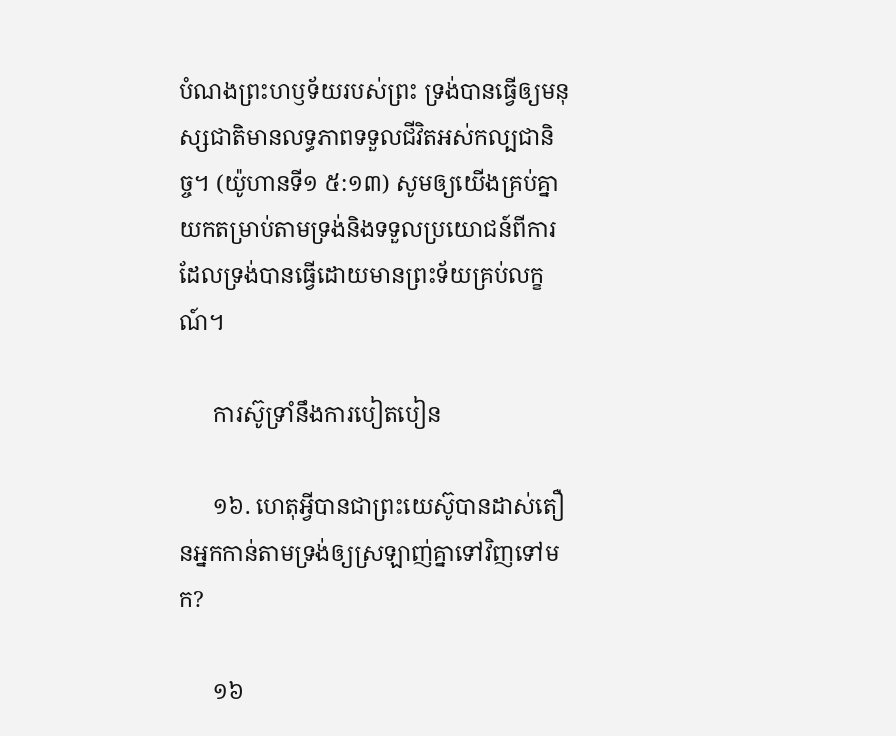បំណងព្រះហឫទ័យរបស់ព្រះ ទ្រង់បានធ្វើឲ្យមនុស្សជាតិមានលទ្ធភាពទទួលជីវិតអស់កល្បជានិច្ច។ (យ៉ូហានទី១ ៥:១៣) សូមឲ្យយើងគ្រប់គ្នាយកតម្រាប់តាមទ្រង់និងទទួលប្រយោជន៍ពីការដែលទ្រង់បានធ្វើដោយមានព្រះទ័យគ្រប់លក្ខណ៍។

      ការស៊ូទ្រាំនឹងការបៀតបៀន

      ១៦. ហេតុអ្វីបានជាព្រះយេស៊ូបានដាស់តឿនអ្នកកាន់តាមទ្រង់ឲ្យស្រឡាញ់គ្នាទៅវិញទៅមក?

      ១៦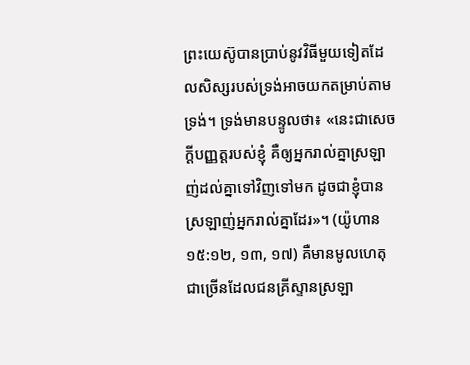ព្រះយេស៊ូបានប្រាប់នូវវិធីមួយទៀតដែលសិស្សរបស់ទ្រង់អាចយកតម្រាប់តាមទ្រង់។ ទ្រង់មានបន្ទូលថា៖ «នេះជាសេចក្ដីបញ្ញត្តរបស់ខ្ញុំ គឺឲ្យអ្នករាល់គ្នាស្រឡាញ់ដល់គ្នាទៅវិញទៅមក ដូចជាខ្ញុំបានស្រឡាញ់អ្នករាល់គ្នាដែរ»។ (យ៉ូហាន ១៥:១២, ១៣, ១៧) គឺមានមូលហេតុជាច្រើនដែលជនគ្រីស្ទានស្រឡា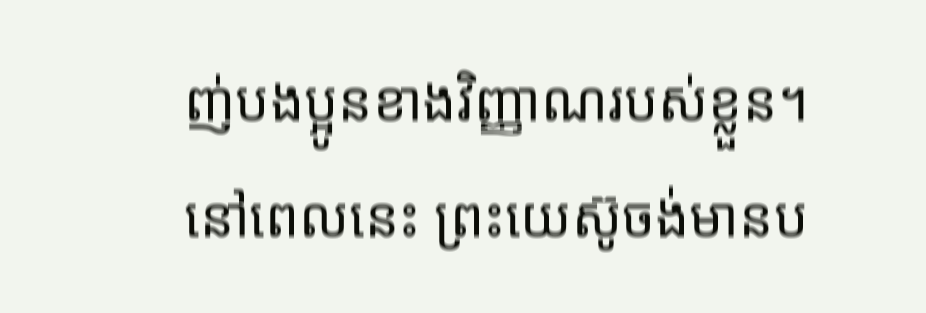ញ់បងប្អូនខាងវិញ្ញាណរបស់ខ្លួន។ នៅពេលនេះ ព្រះយេស៊ូចង់មានប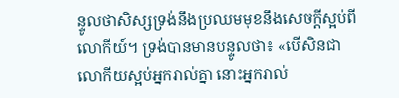ន្ទូលថាសិស្សទ្រង់នឹងប្រឈមមុខនឹងសេចក្ដីស្អប់ពីលោកីយ៍។ ទ្រង់បានមានបន្ទូលថា៖ «បើសិនជាលោកីយស្អប់អ្នករាល់គ្នា នោះអ្នករាល់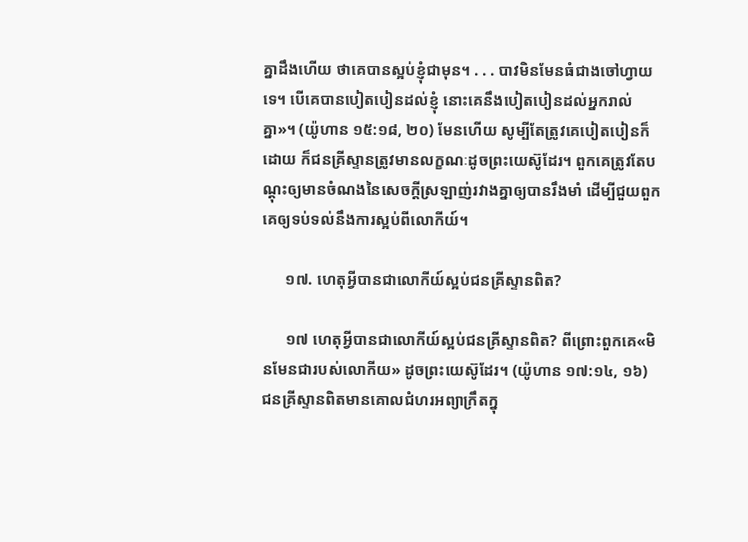គ្នាដឹងហើយ ថាគេបានស្អប់ខ្ញុំជាមុន។ . . . បាវមិនមែនធំជាងចៅហ្វាយទេ។ បើគេបានបៀតបៀនដល់ខ្ញុំ នោះគេនឹងបៀតបៀនដល់អ្នករាល់គ្នា»។ (យ៉ូហាន ១៥:១៨, ២០) មែនហើយ សូម្បីតែត្រូវគេបៀតបៀនក៏ដោយ ក៏ជនគ្រីស្ទានត្រូវមានលក្ខណៈដូចព្រះយេស៊ូដែរ។ ពួកគេត្រូវតែបណ្ដុះឲ្យមានចំណងនៃសេចក្ដីស្រឡាញ់រវាងគ្នាឲ្យបានរឹងមាំ ដើម្បីជួយពួកគេឲ្យទប់ទល់នឹងការស្អប់ពីលោកីយ៍។

      ១៧. ហេតុអ្វីបានជាលោកីយ៍ស្អប់ជនគ្រីស្ទានពិត?

      ១៧ ហេតុអ្វីបានជាលោកីយ៍ស្អប់ជនគ្រីស្ទានពិត? ពីព្រោះពួកគេ«មិនមែនជារបស់លោកីយ» ដូចព្រះយេស៊ូដែរ។ (យ៉ូហាន ១៧:១៤, ១៦) ជនគ្រីស្ទានពិតមានគោលជំហរអព្យាក្រឹតក្នុ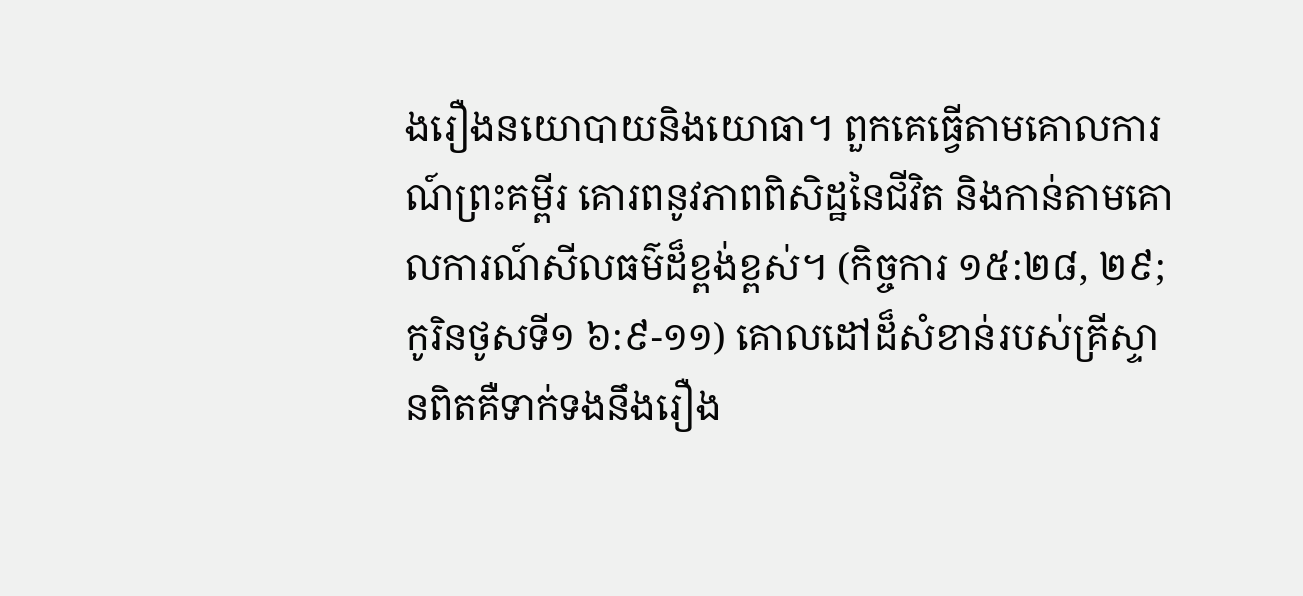ងរឿងនយោបាយនិងយោធា។ ពួកគេធ្វើតាមគោលការណ៍ព្រះគម្ពីរ គោរពនូវភាពពិសិដ្ឋនៃជីវិត និងកាន់តាមគោលការណ៍សីលធម៌ដ៏ខ្ពង់ខ្ពស់។ (កិច្ចការ ១៥:២៨, ២៩; កូរិនថូសទី១ ៦:៩-១១) គោលដៅដ៏សំខាន់របស់គ្រីស្ទានពិតគឺទាក់ទងនឹងរឿង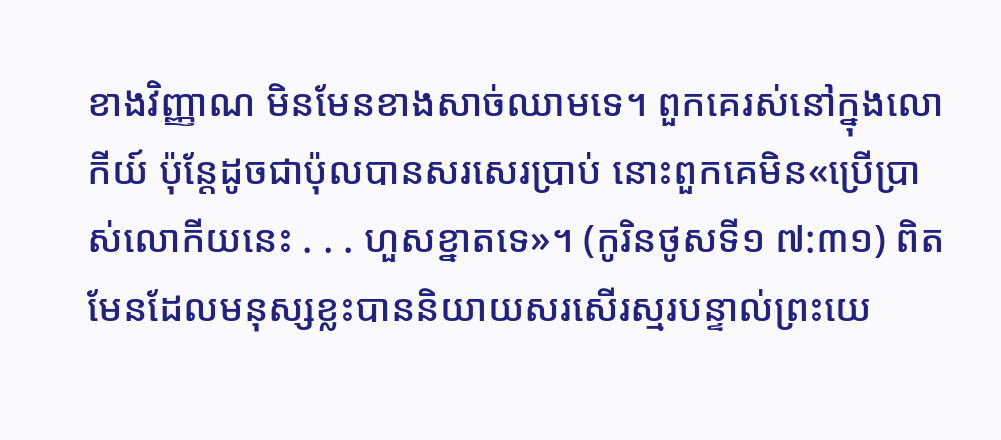ខាងវិញ្ញាណ មិនមែនខាងសាច់ឈាមទេ។ ពួកគេរស់នៅក្នុងលោកីយ៍ ប៉ុន្តែដូចជាប៉ុលបានសរសេរប្រាប់ នោះពួកគេមិន«ប្រើប្រាស់លោកីយនេះ . . . ហួសខ្នាតទេ»។ (កូរិនថូសទី១ ៧:៣១) ពិតមែនដែលមនុស្សខ្លះបាននិយាយសរសើរស្មរបន្ទាល់ព្រះយេ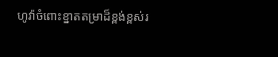ហូវ៉ាចំពោះខ្នាតតម្រាដ៏ខ្ពង់ខ្ពស់រ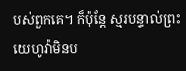បស់ពួកគេ។ ក៏ប៉ុន្តែ ស្មរបន្ទាល់ព្រះយេហូវ៉ាមិនប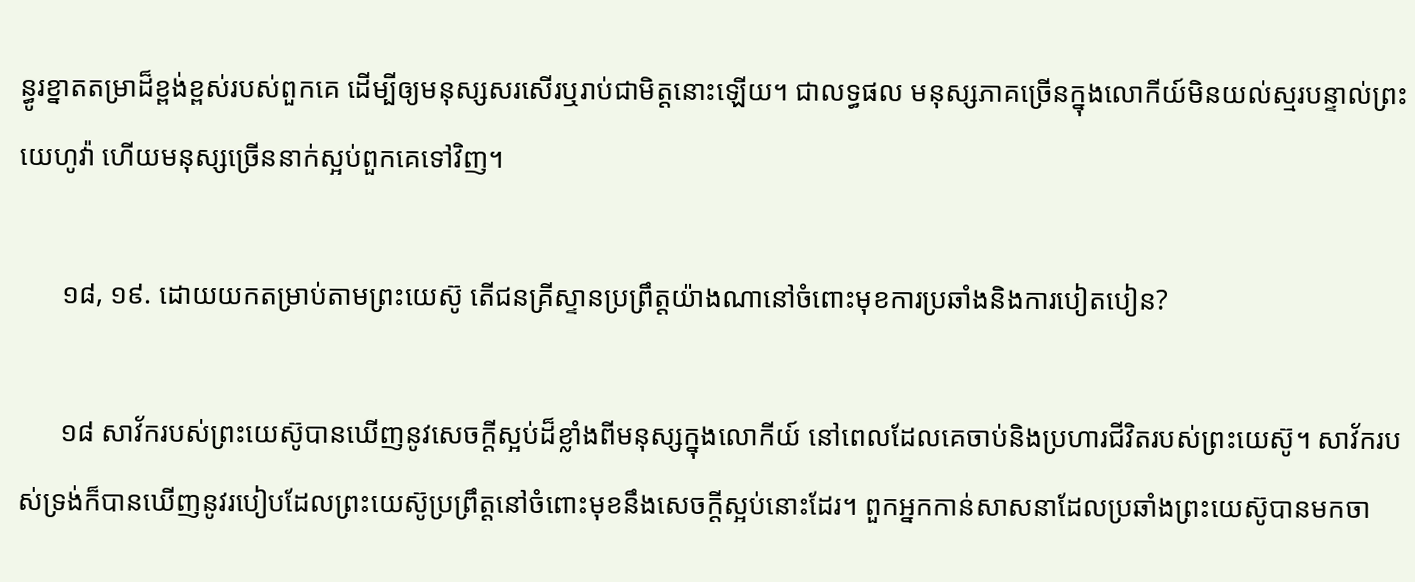ន្ធូរខ្នាតតម្រាដ៏ខ្ពង់ខ្ពស់របស់ពួកគេ ដើម្បីឲ្យមនុស្សសរសើរឬរាប់ជាមិត្តនោះឡើយ។ ជាលទ្ធផល មនុស្សភាគច្រើនក្នុងលោកីយ៍មិនយល់ស្មរបន្ទាល់ព្រះយេហូវ៉ា ហើយមនុស្សច្រើននាក់ស្អប់ពួកគេទៅវិញ។

      ១៨, ១៩. ដោយយកតម្រាប់តាមព្រះយេស៊ូ តើជនគ្រីស្ទានប្រព្រឹត្តយ៉ាងណានៅចំពោះមុខការប្រឆាំងនិងការបៀតបៀន?

      ១៨ សាវ័ករបស់ព្រះយេស៊ូបានឃើញនូវសេចក្ដីស្អប់ដ៏ខ្លាំងពីមនុស្សក្នុងលោកីយ៍ នៅពេលដែលគេចាប់និងប្រហារជីវិតរបស់ព្រះយេស៊ូ។ សាវ័ករបស់ទ្រង់ក៏បានឃើញនូវរបៀបដែលព្រះយេស៊ូប្រព្រឹត្តនៅចំពោះមុខនឹងសេចក្ដីស្អប់នោះដែរ។ ពួកអ្នកកាន់សាសនាដែលប្រឆាំងព្រះយេស៊ូបានមកចា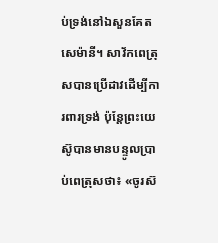ប់ទ្រង់នៅឯសួនគែតសេម៉ានី។ សាវ័កពេត្រុសបានប្រើដាវដើម្បីការពារទ្រង់ ប៉ុន្តែព្រះយេស៊ូបានមានបន្ទូលប្រាប់ពេត្រុសថា៖ «ចូរស៊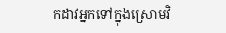កដាវអ្នកទៅក្នុងស្រោមវិ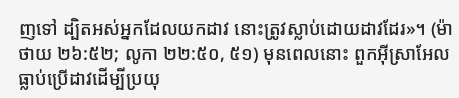ញទៅ ដ្បិតអស់អ្នកដែលយកដាវ នោះត្រូវស្លាប់ដោយដាវដែរ»។ (ម៉ាថាយ ២៦:៥២; លូកា ២២:៥០, ៥១) មុនពេលនោះ ពួកអ៊ីស្រាអែលធ្លាប់ប្រើដាវដើម្បីប្រយុ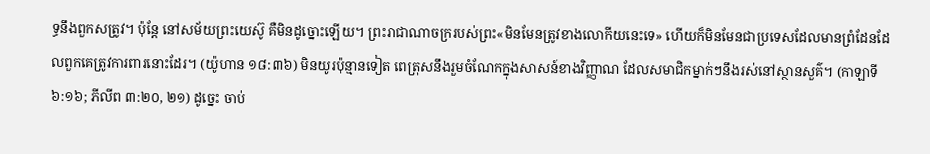ទ្ធនឹងពួកសត្រូវ។ ប៉ុន្តែ នៅសម័យព្រះយេស៊ូ គឺមិនដូច្នោះឡើយ។ ព្រះរាជាណាចក្ររបស់ព្រះ«មិនមែនត្រូវខាងលោកីយនេះទេ» ហើយក៏មិនមែនជាប្រទេសដែលមានព្រំដែនដែលពួកគេត្រូវការពារនោះដែរ។ (យ៉ូហាន ១៨:៣៦) មិនយូរប៉ុន្មានទៀត ពេត្រុសនឹងរួមចំណែកក្នុងសាសន៍ខាងវិញ្ញាណ ដែលសមាជិកម្នាក់ៗនឹងរស់នៅស្ថានសួគ៌។ (កាឡាទី ៦:១៦; ភីលីព ៣:២០, ២១) ដូច្នេះ ចាប់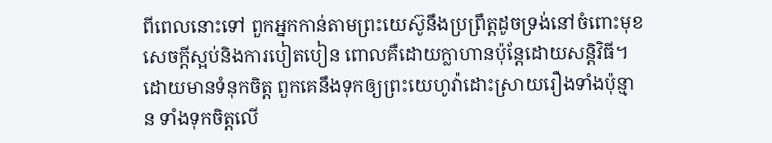ពីពេលនោះទៅ ពួកអ្នកកាន់តាមព្រះយេស៊ូនឹងប្រព្រឹត្តដូចទ្រង់នៅចំពោះមុខសេចក្ដីស្អប់និងការបៀតបៀន ពោលគឺដោយក្លាហានប៉ុន្តែដោយសន្ដិវិធី។ ដោយមានទំនុកចិត្ត ពួកគេនឹងទុកឲ្យព្រះយេហូវ៉ាដោះស្រាយរឿងទាំងប៉ុន្មាន ទាំងទុកចិត្តលើ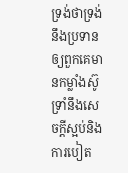ទ្រង់ថាទ្រង់នឹងប្រទានឲ្យពួកគេមានកម្លាំងស៊ូទ្រាំនឹងសេចក្ដីស្អប់និងការបៀត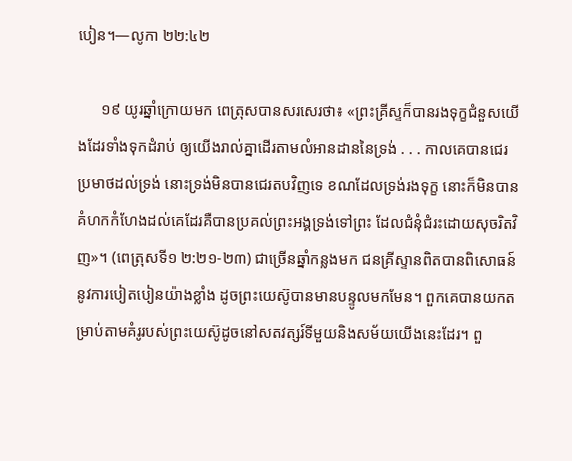បៀន។—លូកា ២២:៤២

      ១៩ យូរឆ្នាំក្រោយមក ពេត្រុសបានសរសេរថា៖ «ព្រះគ្រីស្ទក៏បានរងទុក្ខជំនួសយើងដែរទាំងទុកដំរាប់ ឲ្យយើងរាល់គ្នាដើរតាមលំអានដាននៃទ្រង់ . . . កាលគេបានជេរប្រមាថដល់ទ្រង់ នោះទ្រង់មិនបានជេរតបវិញទេ ខណដែលទ្រង់រងទុក្ខ នោះក៏មិនបានគំហកកំហែងដល់គេដែរគឺបានប្រគល់ព្រះអង្គទ្រង់ទៅព្រះ ដែលជំនុំជំរះដោយសុចរិតវិញ»។ (ពេត្រុសទី១ ២:២១-២៣) ជាច្រើនឆ្នាំកន្លងមក ជនគ្រីស្ទានពិតបានពិសោធន៍នូវការបៀតបៀនយ៉ាងខ្លាំង ដូចព្រះយេស៊ូបានមានបន្ទូលមកមែន។ ពួកគេបានយកតម្រាប់តាមគំរូរបស់ព្រះយេស៊ូដូចនៅសតវត្សរ៍ទីមួយនិងសម័យយើងនេះដែរ។ ពួ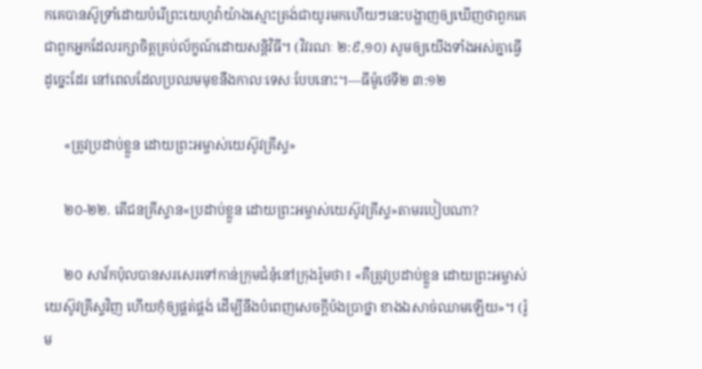កគេបានស៊ូទ្រាំដោយបំរើព្រះយេហូវ៉ាយ៉ាងស្មោះត្រង់ជាយូរមកហើយៗនេះបង្ហាញឲ្យឃើញថាពួកគេជាពួកអ្នកដែលរក្សាចិត្តគ្រប់ល័ក្ខណ៍ដោយសន្ដិវិធី។ (វិវរណៈ ២:៩,១០) សូមឲ្យយើងទាំងអស់គ្នាធ្វើដូច្នេះដែរ នៅពេលដែលប្រឈមមុខនឹងកាលៈទេសៈបែបនោះ។—ធីម៉ូថេទី២ ៣:១២

      «ត្រូវប្រដាប់ខ្លួន ដោយព្រះអម្ចាស់យេស៊ូវគ្រីស្ទ»

      ២០-២២. តើជនគ្រីស្ទាន«ប្រដាប់ខ្លួន ដោយព្រះអម្ចាស់យេស៊ូវគ្រីស្ទ»តាមរបៀបណា?

      ២០ សាវ័កប៉ុលបានសរសេរទៅកាន់ក្រុមជំនុំនៅក្រុងរ៉ូមថា៖ «គឺត្រូវប្រដាប់ខ្លួន ដោយព្រះអម្ចាស់យេស៊ូវគ្រីស្ទវិញ ហើយកុំឲ្យផ្គត់ផ្គង់ ដើម្បីនឹងបំពេញសេចក្ដីប៉ងប្រាថ្នា ខាងឯសាច់ឈាមឡើយ»។ (រ៉ូម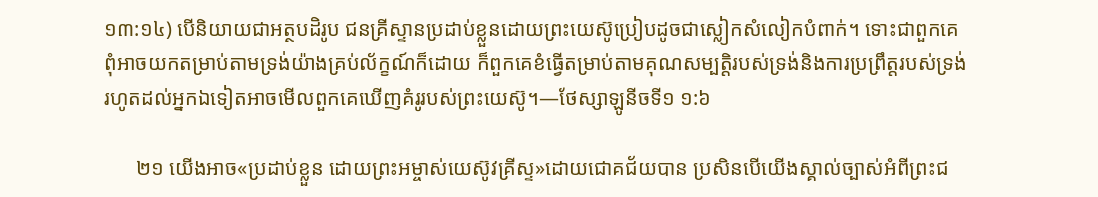១៣:១៤) បើនិយាយជាអត្ថបដិរូប ជនគ្រីស្ទានប្រដាប់ខ្លួនដោយព្រះយេស៊ូប្រៀបដូចជាស្លៀកសំលៀកបំពាក់។ ទោះជាពួកគេពុំអាចយកតម្រាប់តាមទ្រង់យ៉ាងគ្រប់ល័ក្ខណ៍ក៏ដោយ ក៏ពួកគេខំធ្វើតម្រាប់តាមគុណសម្បត្ដិរបស់ទ្រង់និងការប្រព្រឹត្តរបស់ទ្រង់រហូតដល់អ្នកឯទៀតអាចមើលពួកគេឃើញគំរូរបស់ព្រះយេស៊ូ។—ថែស្សាឡូនីចទី១ ១:៦

      ២១ យើងអាច«ប្រដាប់ខ្លួន ដោយព្រះអម្ចាស់យេស៊ូវគ្រីស្ទ»ដោយជោគជ័យបាន ប្រសិនបើយើងស្គាល់ច្បាស់អំពីព្រះជ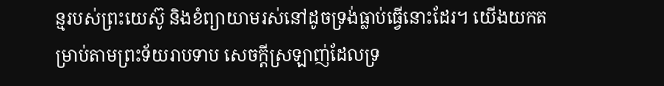ន្មរបស់ព្រះយេស៊ូ និងខំព្យាយាមរស់នៅដូចទ្រង់ធ្លាប់ធ្វើនោះដែរ។ យើងយកតម្រាប់តាមព្រះទ័យរាបទាប សេចក្ដីស្រឡាញ់ដែលទ្រ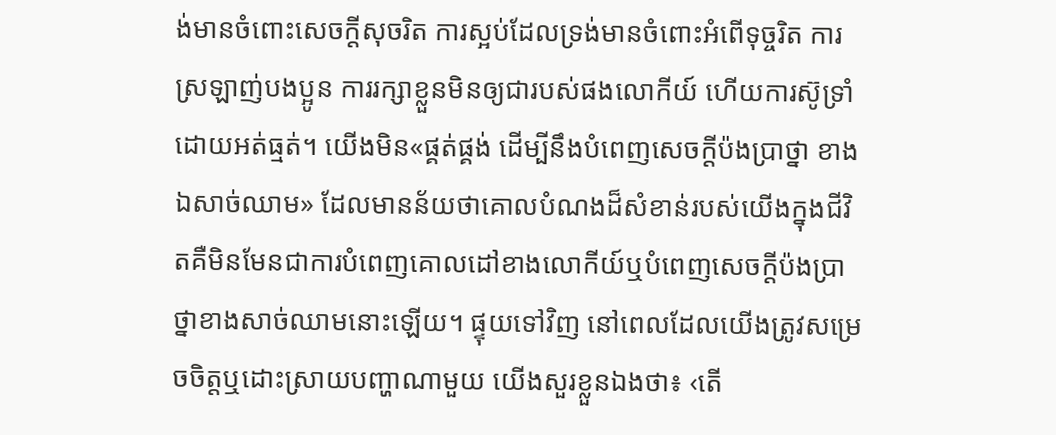ង់មានចំពោះសេចក្ដីសុចរិត ការស្អប់ដែលទ្រង់មានចំពោះអំពើទុច្ចរិត ការស្រឡាញ់បងប្អូន ការរក្សាខ្លួនមិនឲ្យជារបស់ផងលោកីយ៍ ហើយការស៊ូទ្រាំដោយអត់ធ្មត់។ យើងមិន«ផ្គត់ផ្គង់ ដើម្បីនឹងបំពេញសេចក្ដីប៉ងប្រាថ្នា ខាងឯសាច់ឈាម» ដែលមានន័យថាគោលបំណងដ៏សំខាន់របស់យើងក្នុងជីវិតគឺមិនមែនជាការបំពេញគោលដៅខាងលោកីយ៍ឬបំពេញសេចក្ដីប៉ងប្រាថ្នាខាងសាច់ឈាមនោះឡើយ។ ផ្ទុយទៅវិញ នៅពេលដែលយើងត្រូវសម្រេចចិត្តឬដោះស្រាយបញ្ហាណាមួយ យើងសួរខ្លួនឯងថា៖ ‹តើ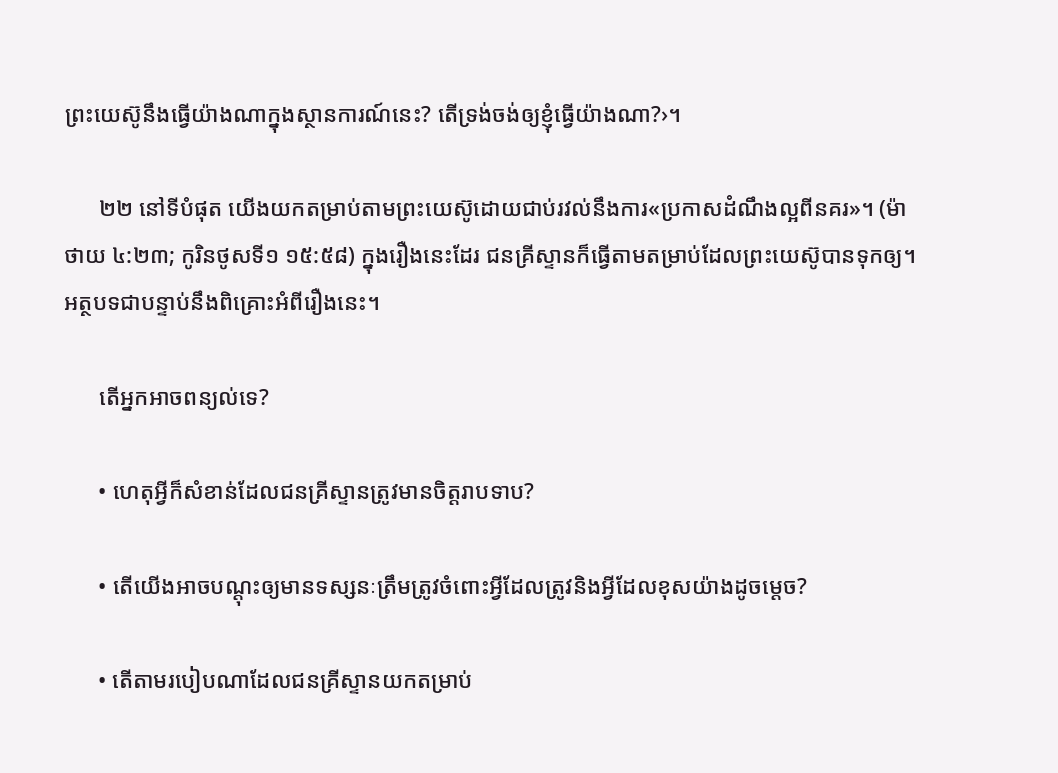ព្រះយេស៊ូនឹងធ្វើយ៉ាងណាក្នុងស្ថានការណ៍នេះ? តើទ្រង់ចង់ឲ្យខ្ញុំធ្វើយ៉ាងណា?›។

      ២២ នៅទីបំផុត យើងយកតម្រាប់តាមព្រះយេស៊ូដោយជាប់រវល់នឹងការ«ប្រកាសដំណឹងល្អពីនគរ»។ (ម៉ាថាយ ៤:២៣; កូរិនថូសទី១ ១៥:៥៨) ក្នុងរឿងនេះដែរ ជនគ្រីស្ទានក៏ធ្វើតាមតម្រាប់ដែលព្រះយេស៊ូបានទុកឲ្យ។ អត្ថបទជាបន្ទាប់នឹងពិគ្រោះអំពីរឿងនេះ។

      តើអ្នកអាចពន្យល់ទេ?

      • ហេតុអ្វីក៏សំខាន់ដែលជនគ្រីស្ទានត្រូវមានចិត្តរាបទាប?

      • តើយើងអាចបណ្ដុះឲ្យមានទស្សនៈត្រឹមត្រូវចំពោះអ្វីដែលត្រូវនិងអ្វីដែលខុសយ៉ាងដូចម្ដេច?

      • តើតាមរបៀបណាដែលជនគ្រីស្ទានយកតម្រាប់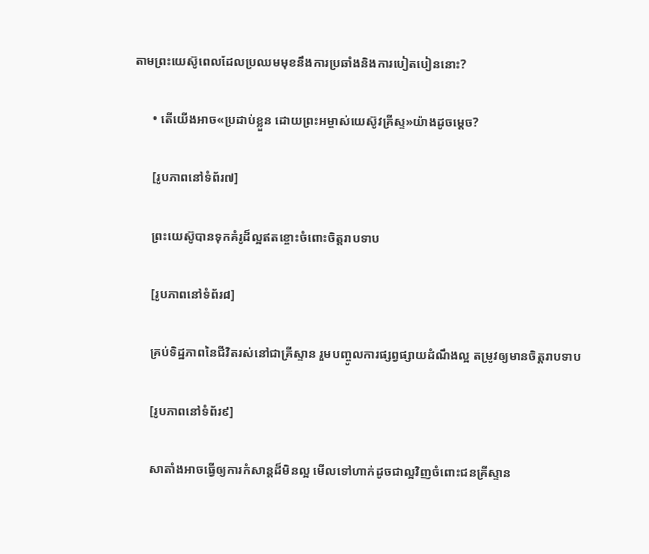តាមព្រះយេស៊ូពេលដែលប្រឈមមុខនឹងការប្រឆាំងនិងការបៀតបៀននោះ?

      • តើយើងអាច«ប្រដាប់ខ្លួន ដោយព្រះអម្ចាស់យេស៊ូវគ្រីស្ទ»យ៉ាងដូចម្ដេច?

      [រូបភាពនៅទំព័រ៧]

      ព្រះយេស៊ូបានទុកគំរូដ៏ល្អឥតខ្ចោះចំពោះចិត្តរាបទាប

      [រូបភាពនៅទំព័រ៨]

      គ្រប់ទិដ្ឋភាពនៃជីវិតរស់នៅជាគ្រីស្ទាន រួមបញ្ចូលការផ្សព្វផ្សាយដំណឹងល្អ តម្រូវឲ្យមានចិត្តរាបទាប

      [រូបភាពនៅទំព័រ៩]

      សាតាំងអាចធ្វើឲ្យការកំសាន្តដ៏មិនល្អ មើលទៅហាក់ដូចជាល្អវិញចំពោះជនគ្រីស្ទាន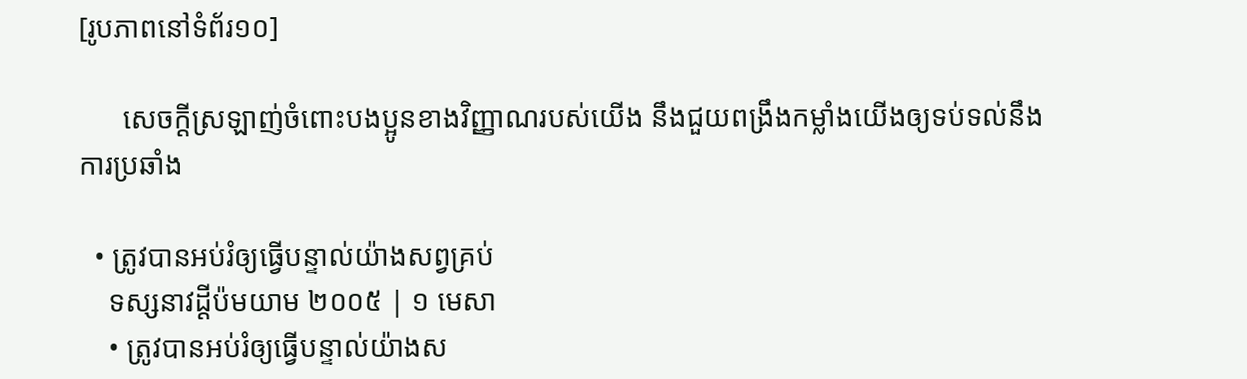[រូបភាពនៅទំព័រ១០]

      សេចក្ដីស្រឡាញ់ចំពោះបងប្អូនខាងវិញ្ញាណរបស់យើង នឹងជួយពង្រឹងកម្លាំងយើងឲ្យទប់ទល់នឹងការប្រឆាំង

  • ត្រូវបានអប់រំឲ្យធ្វើបន្ទាល់យ៉ាងសព្វគ្រប់
    ទស្សនាវដ្ដីប៉មយាម ២០០៥ | ១ មេសា
    • ត្រូវបានអប់រំឲ្យធ្វើបន្ទាល់យ៉ាងស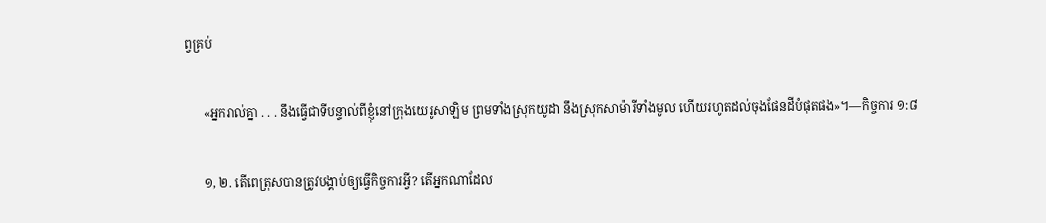ព្វគ្រប់

      «អ្នករាល់គ្នា . . . នឹងធ្វើជាទីបន្ទាល់ពីខ្ញុំនៅក្រុងយេរូសាឡិម ព្រមទាំងស្រុកយូដា នឹងស្រុកសាម៉ារីទាំងមូល ហើយរហូតដល់ចុងផែនដីបំផុតផង»។—កិច្ចការ ១:៨

      ១, ២. តើពេត្រុសបានត្រូវបង្គាប់ឲ្យធ្វើកិច្ចការអ្វី? តើអ្នកណាដែល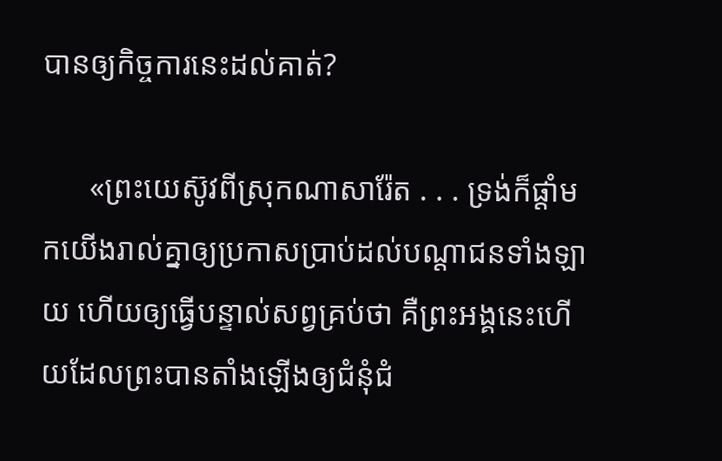បានឲ្យកិច្ចការនេះដល់គាត់?

      «ព្រះយេស៊ូវពីស្រុកណាសារ៉ែត . . . ទ្រង់ក៏ផ្ដាំមកយើងរាល់គ្នាឲ្យប្រកាសប្រាប់ដល់បណ្ដាជនទាំងឡាយ ហើយឲ្យធ្វើបន្ទាល់សព្វគ្រប់ថា គឺព្រះអង្គនេះហើយដែលព្រះបានតាំងឡើងឲ្យជំនុំជំ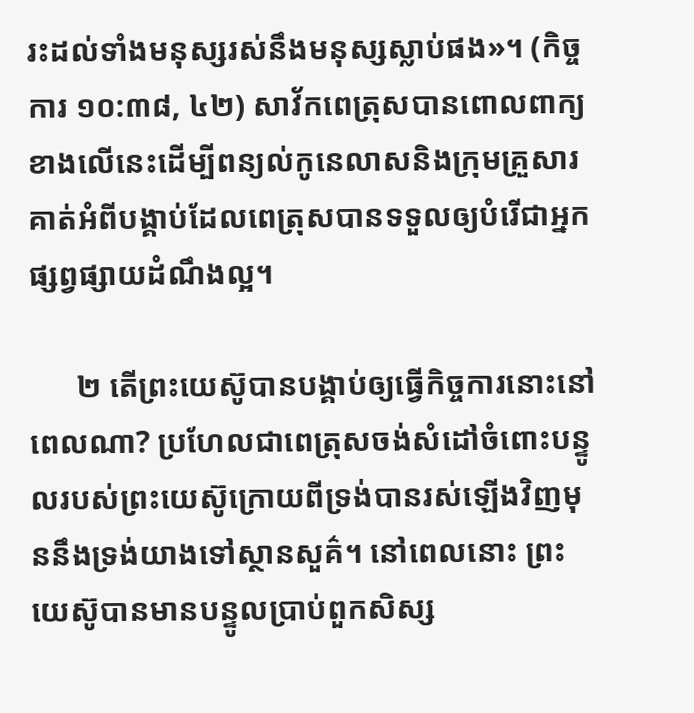រះដល់ទាំងមនុស្សរស់នឹងមនុស្សស្លាប់ផង»។ (កិច្ចការ ១០:៣៨, ៤២) សាវ័កពេត្រុសបានពោលពាក្យខាងលើនេះដើម្បីពន្យល់កូនេលាសនិងក្រុមគ្រួសារគាត់អំពីបង្គាប់ដែលពេត្រុសបានទទួលឲ្យបំរើជាអ្នកផ្សព្វផ្សាយដំណឹងល្អ។

      ២ តើព្រះយេស៊ូបានបង្គាប់ឲ្យធ្វើកិច្ចការនោះនៅពេលណា? ប្រហែលជាពេត្រុសចង់សំដៅចំពោះបន្ទូលរបស់ព្រះយេស៊ូក្រោយពីទ្រង់បានរស់ឡើងវិញមុននឹងទ្រង់យាងទៅស្ថានសួគ៌។ នៅពេលនោះ ព្រះយេស៊ូបានមានបន្ទូលប្រាប់ពួកសិស្ស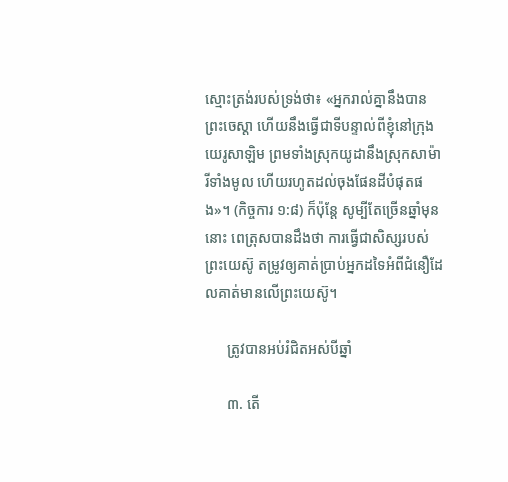ស្មោះត្រង់របស់ទ្រង់ថា៖ «អ្នករាល់គ្នានឹងបានព្រះចេស្ដា ហើយនឹងធ្វើជាទីបន្ទាល់ពីខ្ញុំនៅក្រុងយេរូសាឡិម ព្រមទាំងស្រុកយូដានឹងស្រុកសាម៉ារីទាំងមូល ហើយរហូតដល់ចុងផែនដីបំផុតផង»។ (កិច្ចការ ១:៨) ក៏ប៉ុន្តែ សូម្បីតែច្រើនឆ្នាំមុននោះ ពេត្រុសបានដឹងថា ការធ្វើជាសិស្សរបស់ព្រះយេស៊ូ តម្រូវឲ្យគាត់ប្រាប់អ្នកដទៃអំពីជំនឿដែលគាត់មានលើព្រះយេស៊ូ។

      ត្រូវបានអប់រំជិតអស់បីឆ្នាំ

      ៣. តើ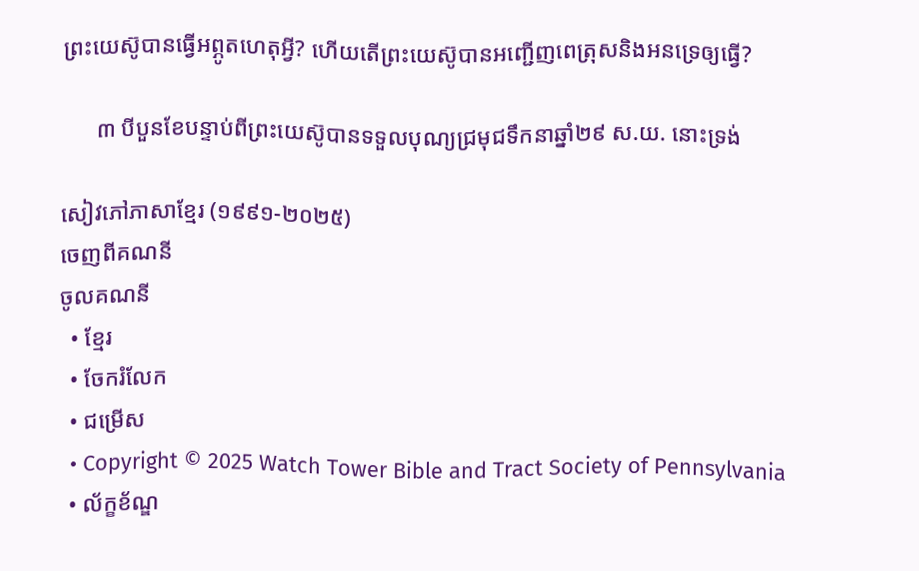ព្រះយេស៊ូបានធ្វើអព្ភូតហេតុអ្វី? ហើយតើព្រះយេស៊ូបានអញ្ជើញពេត្រុសនិងអនទ្រេឲ្យធ្វើ?

      ៣ បីបួនខែបន្ទាប់ពីព្រះយេស៊ូបានទទួលបុណ្យជ្រមុជទឹកនាឆ្នាំ២៩ ស.យ. នោះទ្រង់

សៀវភៅភាសាខ្មែរ (១៩៩១-២០២៥)
ចេញពីគណនី
ចូលគណនី
  • ខ្មែរ
  • ចែករំលែក
  • ជម្រើស
  • Copyright © 2025 Watch Tower Bible and Tract Society of Pennsylvania
  • ល័ក្ខខ័ណ្ឌ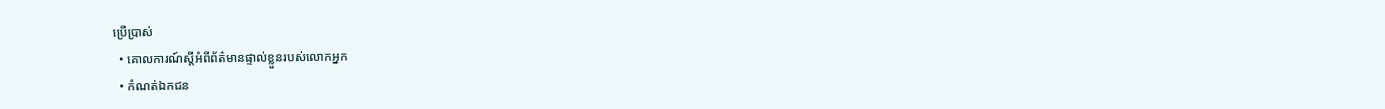ប្រើប្រាស់
  • គោលការណ៍ស្ដីអំពីព័ត៌មានផ្ទាល់ខ្លួនរបស់លោកអ្នក
  • កំណត់ឯកជន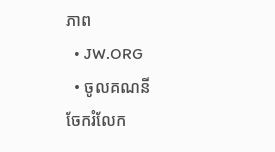ភាព
  • JW.ORG
  • ចូលគណនី
ចែករំលែក